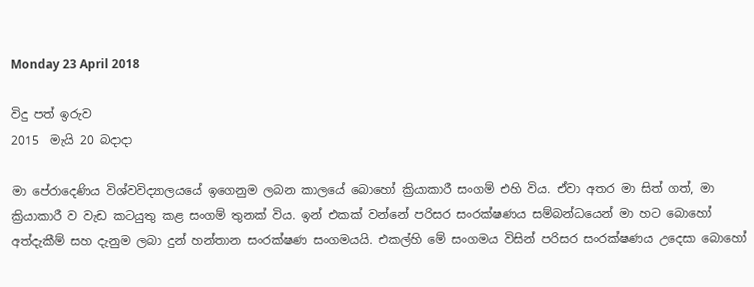Monday 23 April 2018

විදු පත් ඉරුව
2015  මැයි 20 බදාදා

මා පේරාදෙණිය විශ්වවිද්‍යාලයයේ ඉගෙනුම ලබන කාලයේ බොහෝ ක්‍රියාකාරී සංගම් එහි විය. ඒවා අතර මා සිත් ගත්, මා ක්‍රියාකාරී ව වැඩ කටයුතු කළ සංගම් තුනක්‌ විය. ඉන් එකක්‌ වන්නේ පරිසර සංරක්‌ෂණය සම්බන්ධයෙන් මා හට බොහෝ අත්දැකීම් සහ දැනුම ලබා දුන් හන්තාන සංරක්‌ෂණ සංගමයයි. එකල්හි මේ සංගමය විසින් පරිසර සංරක්‌ෂණය උදෙසා බොහෝ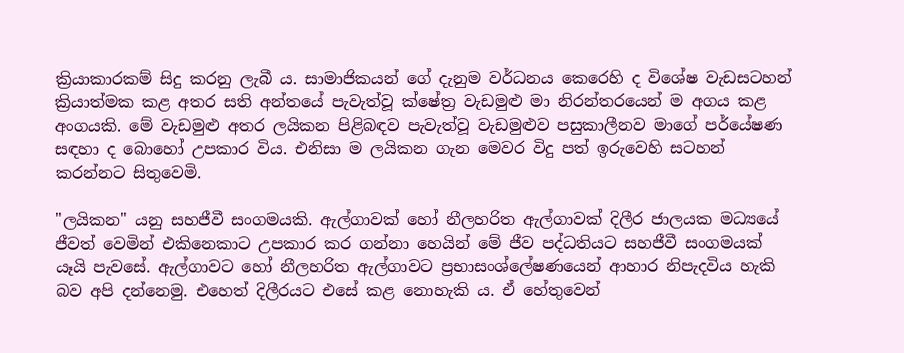ක්‍රියාකාරකම් සිදු කරනු ලැබී ය. සාමාජිකයන් ගේ දැනුම වර්ධනය කෙරෙහි ද විශේෂ වැඩසටහන් ක්‍රියාත්මක කළ අතර සති අන්තයේ පැවැත්වූ ක්‌ෂේත්‍ර වැඩමුළු මා නිරන්තරයෙන් ම අගය කළ අංගයකි. මේ වැඩමුළු අතර ලයිකන පිළිබඳව පැවැත්වූ වැඩමුළුව පසුකාලීනව මාගේ පර්යේෂණ සඳහා ද බොහෝ උපකාර විය. එනිසා ම ලයිකන ගැන මෙවර විදු පත් ඉරුවෙහි සටහන් කරන්නට සිතුවෙමි.

"ලයිකන" යනු සහජීවී සංගමයකි. ඇල්ගාවක්‌ හෝ නීලහරිත ඇල්ගාවක්‌ දිලීර ජාලයක මධ්‍යයේ ජීවත් වෙමින් එකිනෙකාට උපකාර කර ගන්නා හෙයින් මේ ජීව පද්ධතියට සහජීවී සංගමයක්‌ යෑයි පැවසේ. ඇල්ගාවට හෝ නීලහරිත ඇල්ගාවට ප්‍රභාසංශ්ලේෂණයෙන් ආහාර නිපැදවිය හැකි බව අපි දන්නෙමු. එහෙත් දිලීරයට එසේ කළ නොහැකි ය. ඒ හේතුවෙන්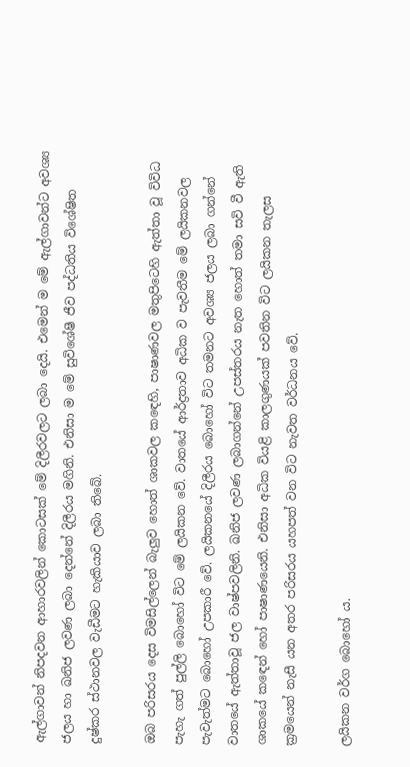ඇල්ගාවන් නිපදවන ආහාරවලින් කොටසක්‌ මේ දිලීරවලට ලබා දෙයි. එමෙන් ම මේ ඇල්ගාවන්ට අවශ්‍ය ජලය හා ඛනිජ ලවණ ලබා දෙන්නේ දිලීරය මගිනි. එනිසා ම මේ සුවිශේෂී ජීව පද්ධතිය විශේෂිත දුෂ්කර ස්‌ථානවල වැඩීමට හැකියාව ලබා තිබේ.

ඔබ පරිසරය දෙස විමසිල්ලෙන් බැලුව හොත් ශාකවල කඳෙහි, පාෂාණවල මතුපිටෙහි ඇත්තා වූ විවිධ පැහැ ගත් පුල්ලි බොහෝ විට මේ ලයිකන වේ. වාතයේ ආර්ද්‍රතාව අධික ව පැවතීම මේ ලයිකනවල පැවැත්මට බොහෝ උපකාරී වේ. ලයිකනයේ දිලීරය බොහෝ විට තමනට අවශ්‍ය ජලය ලබා ගන්නේ වාතයේ ඇත්තාවූ ජල වාෂ්පවලිනි. ඛනිජ ලවණ ලබාගන්නේ උපස්‌තරය නැත හොත් තමා සවි වී ඇති ශාකයේ කඳෙන් හෝ පාෂාණයෙනි. එනිසා අධික වියළි කාලගුණයක්‌ පවතින විට ලයිකන තැලස ක්‍රමයෙන් නැසී යන අතර පරිසරය යහපත් වන විට නැවත වර්ධනය වේ.

ලයිකන වර්ග බොහෝ ය.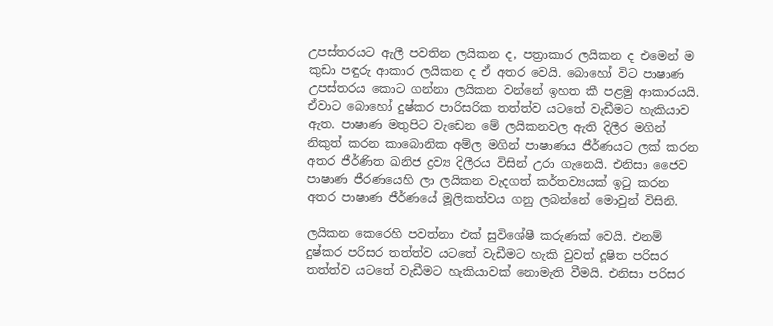උපස්‌තරයට ඇලී පවතින ලයිකන ද, පත්‍රාකාර ලයිකන ද එමෙන් ම කුඩා පඳුරු ආකාර ලයිකන ද ඒ අතර වෙයි. බොහෝ විට පාෂාණ උපස්‌තරය කොට ගන්නා ලයිකන වන්නේ ඉහත කී පළමු ආකාරයයි. ඒවාට බොහෝ දුෂ්කර පාරිසරික තත්ත්ව යටතේ වැඩීමට හැකියාව ඇත. පාෂාණ මතුපිට වැඩෙන මේ ලයිකනවල ඇති දිලීර මගින් නිකුත් කරන කාබොනික අම්ල මගින් පාෂාණය ජීර්ණයට ලක්‌ කරන අතර ජීර්ණිත ඛනිජ ද්‍රව්‍ය දිලීරය විසින් උරා ගැනෙයි. එනිසා ජෛව පාෂාණ ජීරණයෙහි ලා ලයිකන වැදගත් කර්තව්‍යයක්‌ ඉටු කරන අතර පාෂාණ ජීර්ණයේ මූලිකත්වය ගනු ලබන්නේ මොවුන් විසිනි.

ලයිකන කෙරෙහි පවත්නා එක්‌ සුවිශේෂී කරුණක්‌ වෙයි. එනම් දුෂ්කර පරිසර තත්ත්ව යටතේ වැඩීමට හැකි වුවත් දූෂිත පරිසර තත්ත්ව යටතේ වැඩීමට හැකියාවක්‌ නොමැති වීමයි. එනිසා පරිසර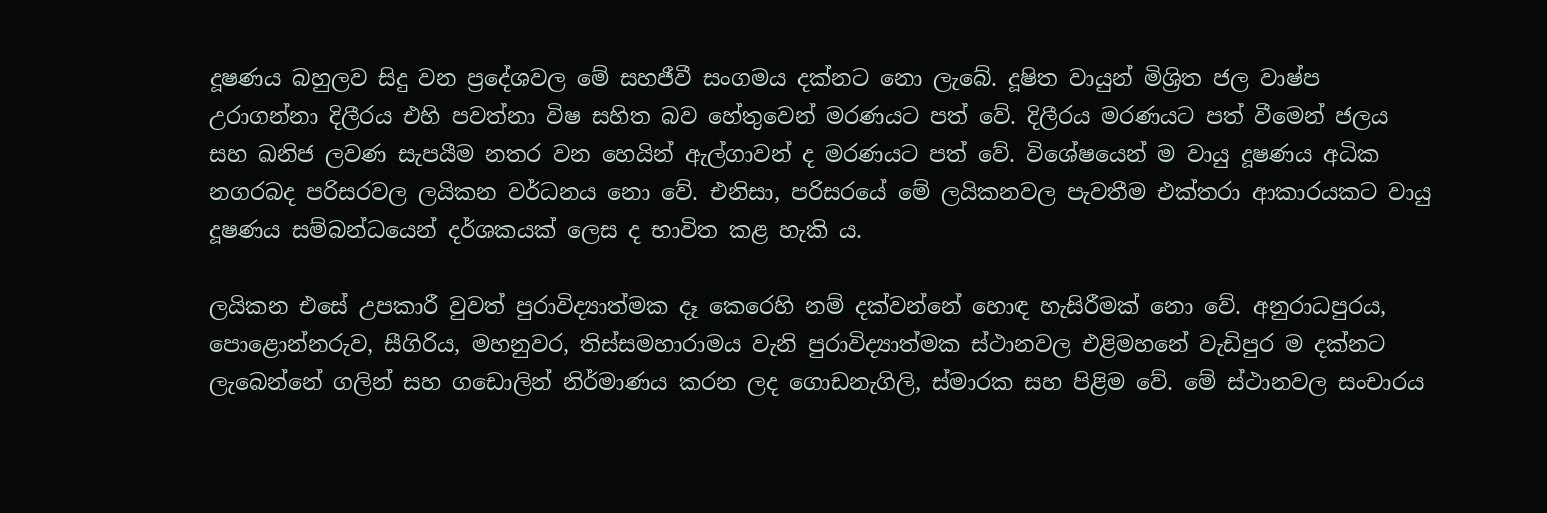දූෂණය බහුලව සිදු වන ප්‍රදේශවල මේ සහජීවී සංගමය දක්‌නට නො ලැබේ. දූෂිත වායුන් මිශ්‍රිත ජල වාෂ්ප උරාගන්නා දිලීරය එහි පවත්නා විෂ සහිත බව හේතුවෙන් මරණයට පත් වේ. දිලීරය මරණයට පත් වීමෙන් ජලය සහ ඛනිජ ලවණ සැපයීම නතර වන හෙයින් ඇල්ගාවන් ද මරණයට පත් වේ. විශේෂයෙන් ම වායු දූෂණය අධික නගරබද පරිසරවල ලයිකන වර්ධනය නො වේ. එනිසා, පරිසරයේ මේ ලයිකනවල පැවතීම එක්‌තරා ආකාරයකට වායු දූෂණය සම්බන්ධයෙන් දර්ශකයක්‌ ලෙස ද භාවිත කළ හැකි ය.

ලයිකන එසේ උපකාරී වුවත් පුරාවිද්‍යාත්මක දෑ කෙරෙහි නම් දක්‌වන්නේ හොඳ හැසිරීමක්‌ නො වේ. අනුරාධපුරය, පොළොන්නරුව, සීගිරිය, මහනුවර, තිස්‌සමහාරාමය වැනි පුරාවිද්‍යාත්මක ස්‌ථානවල එළිමහනේ වැඩිපුර ම දක්‌නට ලැබෙන්නේ ගලින් සහ ගඩොලින් නිර්මාණය කරන ලද ගොඩනැගිලි, ස්‌මාරක සහ පිළිම වේ. මේ ස්‌ථානවල සංචාරය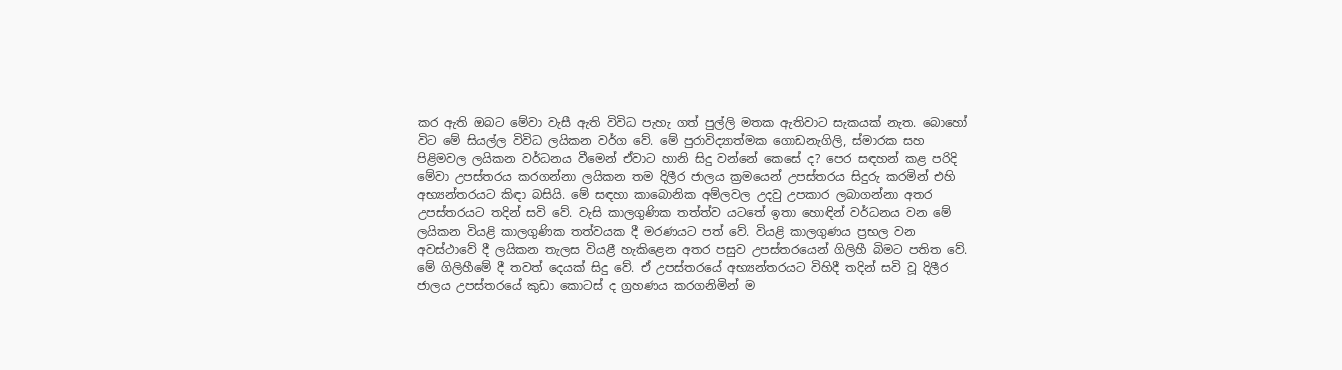කර ඇති ඔබට මේවා වැසී ඇති විවිධ පැහැ ගත් පුල්ලි මතක ඇතිවාට සැකයක්‌ නැත. බොහෝ විට මේ සියල්ල විවිධ ලයිකන වර්ග වේ. මේ පුරාවිද්‍යාත්මක ගොඩනැගිලි, ස්‌මාරක සහ පිළිමවල ලයිකන වර්ධනය වීමෙන් ඒවාට හානි සිදු වන්නේ කෙසේ ද? පෙර සඳහන් කළ පරිදි මේවා උපස්‌තරය කරගන්නා ලයිකන තම දිලීර ජාලය ක්‍රමයෙන් උපස්‌තරය සිදුරු කරමින් එහි අභ්‍යන්තරයට කිඳා බසියි. මේ සඳහා කාබොනික අම්ලවල උදවු උපකාර ලබාගන්නා අතර උපස්‌තරයට තදින් සවි වේ. වැසි කාලගුණික තත්ත්ව යටතේ ඉතා හොඳින් වර්ධනය වන මේ ලයිකන වියළි කාලගුණික තත්වයක දී මරණයට පත් වේ. වියළි කාලගුණය ප්‍රභල වන අවස්‌ථාවේ දී ලයිකන තැලස වියළී හැකිළෙන අතර පසුව උපස්‌තරයෙන් ගිලිහී බිමට පතිත වේ. මේ ගිලිහීමේ දී තවත් දෙයක්‌ සිදු වේ. ඒ උපස්‌තරයේ අභ්‍යන්තරයට විහිදී තදින් සවි වූ දිලීර ජාලය උපස්‌තරයේ කුඩා කොටස්‌ ද ග්‍රහණය කරගනිමින් ම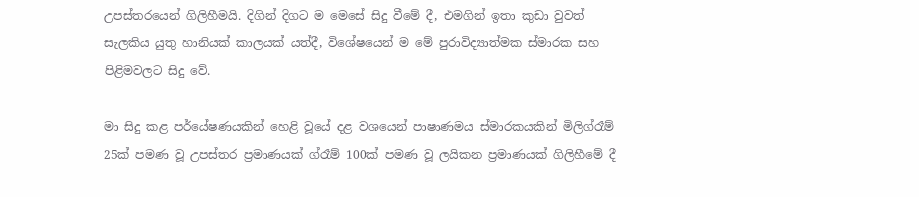උපස්‌තරයෙන් ගිලිහීමයි. දිගින් දිගට ම මෙසේ සිදු වීමේ දී, එමගින් ඉතා කුඩා වුවත් සැලකිය යුතු හානියක්‌ කාලයක්‌ යත්දී, විශේෂයෙන් ම මේ පුරාවිද්‍යාත්මක ස්‌මාරක සහ පිළිමවලට සිදු වේ.

මා සිදු කළ පර්යේෂණයකින් හෙළි වූයේ දළ වශයෙන් පාෂාණමය ස්‌මාරකයකින් මිලිග්රෑම් 25ක්‌ පමණ වූ උපස්‌තර ප්‍රමාණයක්‌ ග්රෑම් 100ක්‌ පමණ වූ ලයිකන ප්‍රමාණයක්‌ ගිලිහීමේ දී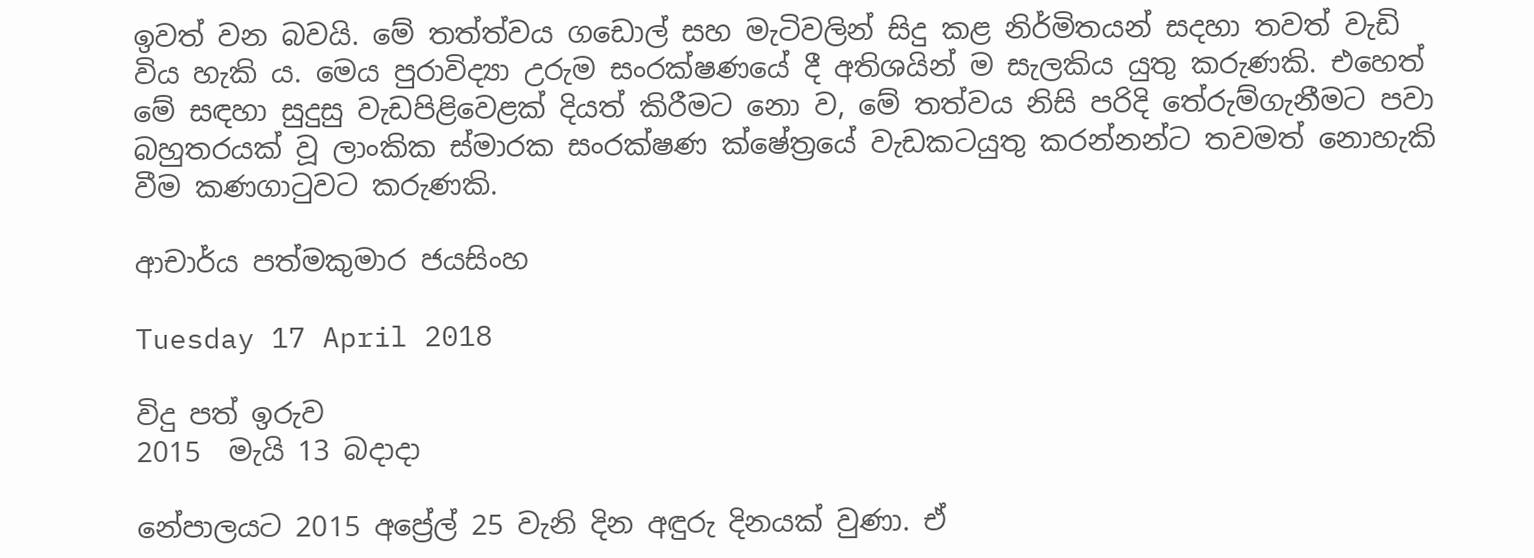ඉවත් වන බවයි. මේ තත්ත්වය ගඩොල් සහ මැටිවලින් සිදු කළ නිර්මිතයන් සදහා තවත් වැඩි විය හැකි ය. මෙය පුරාවිද්‍යා උරුම සංරක්‌ෂණයේ දී අතිශයින් ම සැලකිය යුතු කරුණකි. එහෙත් මේ සඳහා සුදුසු වැඩපිළිවෙළක්‌ දියත් කිරීමට නො ව, මේ තත්වය නිසි පරිදි තේරුම්ගැනීමට පවා බහුතරයක්‌ වූ ලාංකික ස්‌මාරක සංරක්‌ෂණ ක්‌ෂේත්‍රයේ වැඩකටයුතු කරන්නන්ට තවමත් නොහැකි වීම කණගාටුවට කරුණකි.

ආචාර්ය පත්මකුමාර ජයසිංහ

Tuesday 17 April 2018

විදු පත් ඉරුව
2015  මැයි 13 බදාදා

නේපාලයට 2015 අප්‍රේල් 25 වැනි දින අඳුරු දිනයක්‌ වුණා. ඒ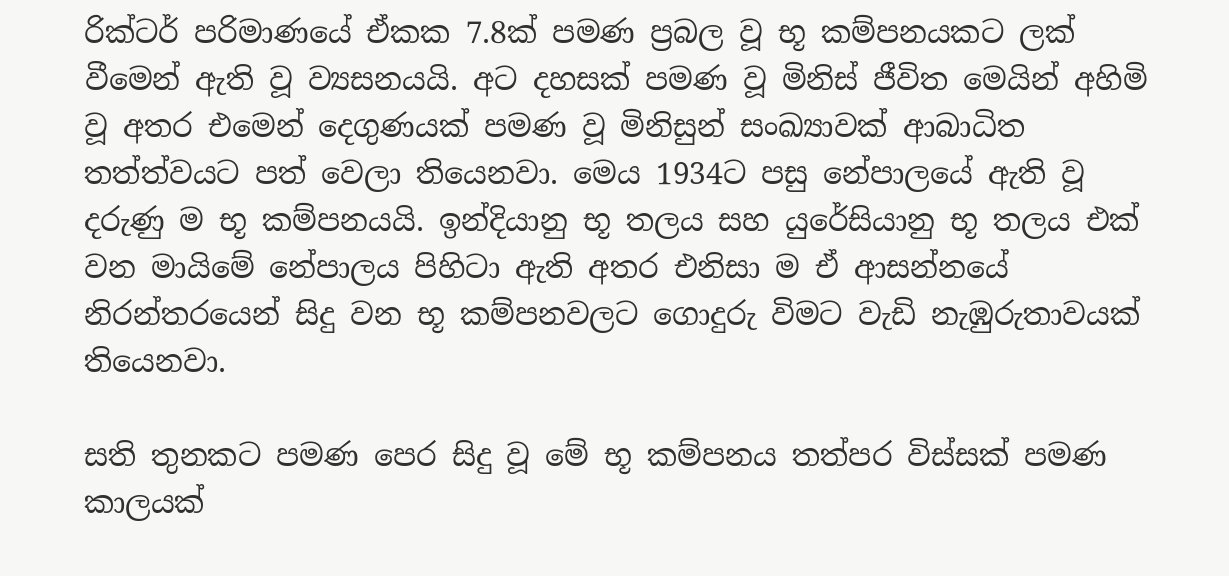රික්‌ටර් පරිමාණයේ ඒකක 7.8ක්‌ පමණ ප්‍රබල වූ භූ කම්පනයකට ලක්‌ වීමෙන් ඇති වූ ව්‍යසනයයි. අට දහසක්‌ පමණ වූ මිනිස්‌ ජීවිත මෙයින් අහිමි වූ අතර එමෙන් දෙගුණයක්‌ පමණ වූ මිනිසුන් සංඛ්‍යාවක්‌ ආබාධිත තත්ත්වයට පත් වෙලා තියෙනවා. මෙය 1934ට පසු නේපාලයේ ඇති වූ දරුණු ම භූ කම්පනයයි. ඉන්දියානු භූ තලය සහ යුරේසියානු භූ තලය එක්‌ වන මායිමේ නේපාලය පිහිටා ඇති අතර එනිසා ම ඒ ආසන්නයේ නිරන්තරයෙන් සිදු වන භූ කම්පනවලට ගොදුරු විමට වැඩි නැඹුරුතාවයක්‌ තියෙනවා.

සති තුනකට පමණ පෙර සිදු වූ මේ භූ කම්පනය තත්පර විස්‌සක්‌ පමණ කාලයක්‌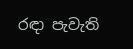රඳා පැවැති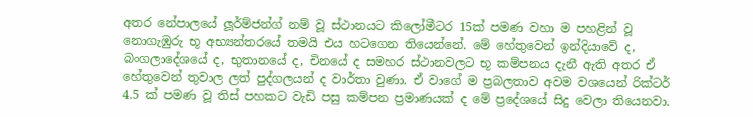අතර නේපාලයේ ලූර්ම්ජන්ග් නම් වූ ස්‌ථානයට කිලෝමීටර 15ක්‌ පමණ වහා ම පහළින් වූ නොගැඹුරු භූ අභ්‍යන්තරයේ තමයි එය හටගෙන තියෙන්නේ. මේ හේතුවෙන් ඉන්දියාවේ ද, බංගලාදේශයේ ද, භුතානයේ ද, චිනයේ ද සමහර ස්‌ථානවලට භූ කම්පනය දැනී ඇති අතර ඒ හේතුවෙන් තුවාල ලත් පුද්ගලයන් ද වාර්තා වුණා. ඒ වාගේ ම ප්‍රබලතාව අවම වශයෙන් රික්‌ටර් 4.5 ක්‌ පමණ වූ තිස්‌ පහකට වැඩි පසු කම්පන ප්‍රමාණයක්‌ ද මේ ප්‍රදේශයේ සිදු වෙලා තියෙනවා.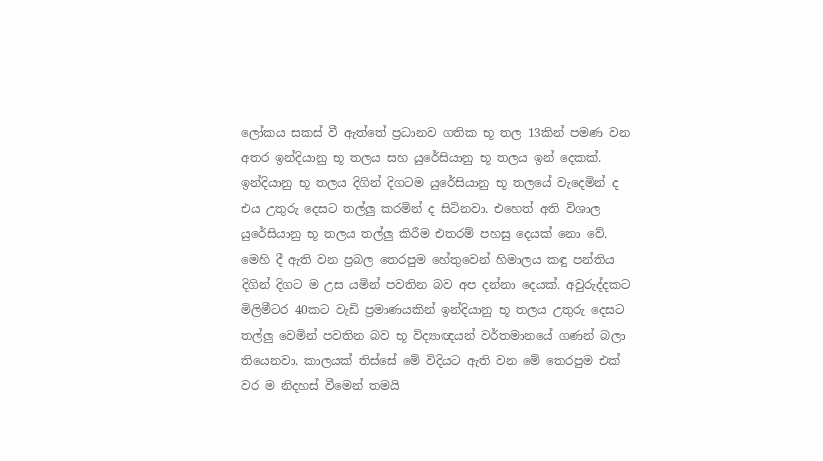ලෝකය සකස්‌ වී ඇත්තේ ප්‍රධානව ගතික භූ තල 13කින් පමණ වන අතර ඉන්දියානු භූ තලය සහ යුරේසියානු භූ තලය ඉන් දෙකක්‌. ඉන්දියානු භූ තලය දිගින් දිගටම යුරේසියානු භූ තලයේ වැදෙමින් ද එය උතුරු දෙසට තල්ලු කරමින් ද සිටිනවා. එහෙත් අති විශාල යුරේසියානු භූ තලය තල්ලු කිරීම එතරම් පහසු දෙයක්‌ නො වේ. මෙහි දී ඇති වන ප්‍රබල තෙරපුම හේතුවෙන් හිමාලය කඳු පන්තිය දිගින් දිගට ම උස යමින් පවතින බව අප දන්නා දෙයක්‌. අවුරුද්දකට මිලිමීටර 40කට වැඩි ප්‍රමාණයකින් ඉන්දියානු භූ තලය උතුරු දෙසට තල්ලු වෙමින් පවතින බව භූ විද්‍යාඥයන් වර්තමානයේ ගණන් බලා තියෙනවා. කාලයක්‌ තිස්‌සේ මේ විදියට ඇති වන මේ තෙරපුම එක්‌ වර ම නිදහස්‌ වීමෙන් තමයි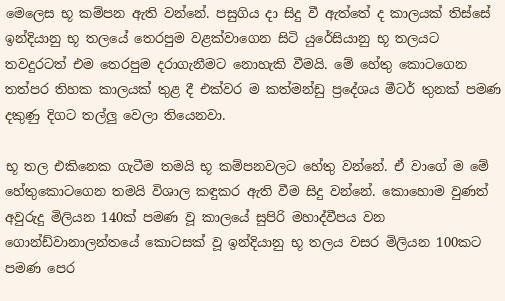මෙලෙස භූ කම්පන ඇති වන්නේ. පසුගිය දා සිදු වී ඇත්තේ ද කාලයක්‌ තිස්‌සේ ඉන්දියානු භූ තලයේ තෙරපුම වළක්‌වාගෙන සිටි යුරේසියානු භූ තලයට තවදුරටත් එම තෙරපුම දරාගැනීමට නොහැකි වීමයි. මේ හේතු කොටගෙන තත්පර තිහක කාලයක්‌ තුළ දී එක්‌වර ම කත්මන්ඩු ප්‍රදේශය මීටර් තුනක්‌ පමණ දකුණු දිගට තල්ලු වෙලා තියෙනවා.

භූ තල එකිනෙක ගැටීම තමයි භූ කම්පනවලට හේතු වන්නේ. ඒ වාගේ ම මේ හේතුකොටගෙන තමයි විශාල කඳුකර ඇති වීම සිදු වන්නේ. කොහොම වුණත් අවුරුදු මිලියන 140ක්‌ පමණ වූ කාලයේ සුපිරි මහාද්වීපය වන ගොන්ඩ්වානාලන්තයේ කොටසක්‌ වූ ඉන්දියානු භූ තලය වසර මිලියන 100කට පමණ පෙර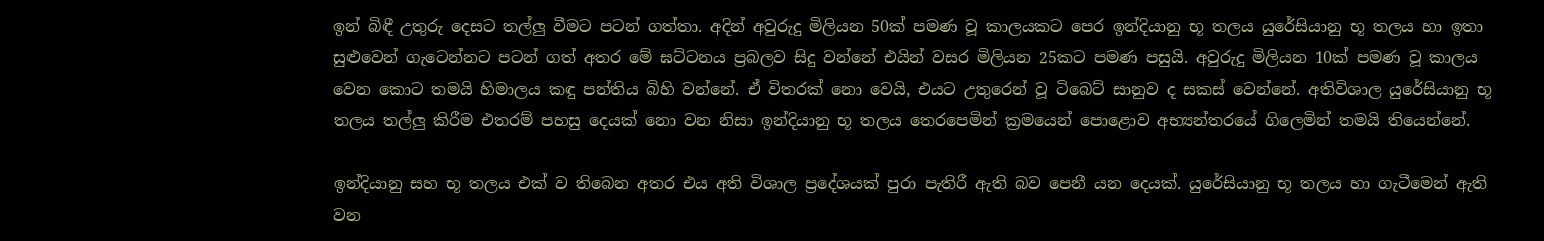ඉන් බිඳී උතුරු දෙසට තල්ලු වීමට පටන් ගත්තා. අදින් අවුරුදු මිලියන 50ක්‌ පමණ වූ කාලයකට පෙර ඉන්දියානු භූ තලය යුරේසියානු භූ තලය හා ඉතා සුළුවෙන් ගැටෙන්නට පටන් ගත් අතර මේ ඝට්‌ටනය ප්‍රබලව සිදු වන්නේ එයින් වසර මිලියන 25කට පමණ පසුයි. අවුරුදු මිලියන 10ක්‌ පමණ වූ කාලය වෙන කොට තමයි හිමාලය කඳු පන්තිය බිහි වන්නේ. ඒ විතරක්‌ නො වෙයි, එයට උතුරෙන් වූ ටිබෙට්‌ සානුව ද සකස්‌ වෙන්නේ. අතිවිශාල යුරේසියානු භූ තලය තල්ලු කිරීම එතරම් පහසු දෙයක්‌ නො වන නිසා ඉන්දියානු භූ තලය තෙරපෙමින් ක්‍රමයෙන් පොළොව අභ්‍යන්තරයේ ගිලෙමින් තමයි තියෙන්නේ.

ඉන්දියානු සහ භූ තලය එක්‌ ව තිබෙන අතර එය අති විශාල ප්‍රදේශයක්‌ පුරා පැතිරී ඇති බව පෙනී යන දෙයක්‌. යුරේසියානු භූ තලය හා ගැටීමෙන් ඇති වන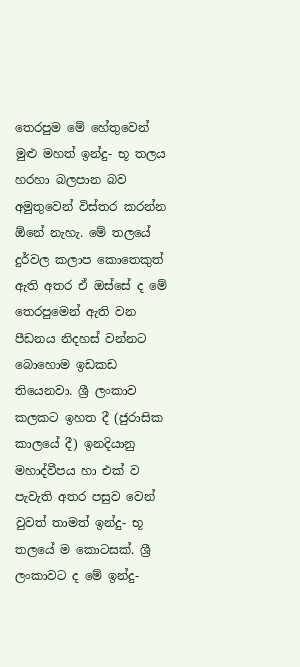තෙරපුම මේ හේතුවෙන් මුළු මහත් ඉන්දු- භූ තලය හරහා බලපාන බව අමුතුවෙන් විස්‌තර කරන්න ඕනේ නැහැ. මේ තලයේ දුර්වල කලාප කොතෙකුත් ඇති අතර ඒ ඔස්‌සේ ද මේ තෙරපුමෙන් ඇති වන පීඩනය නිදහස්‌ වන්නට බොහොම ඉඩකඩ තියෙනවා. ශ්‍රී ලංකාව කලකට ඉහත දී (ජුරාසික කාලයේ දී) ඉනදියානු මහාද්වීපය හා එක්‌ ව පැවැති අතර පසුව වෙන් වුවත් තාමත් ඉන්දු- භූ තලයේ ම කොටසක්‌. ශ්‍රී ලංකාවට ද මේ ඉන්දු-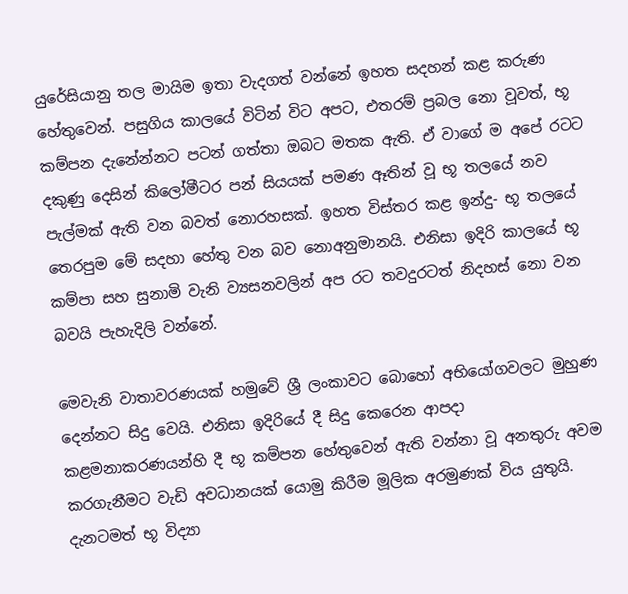යුරේසියානු තල මායිම ඉතා වැදගත් වන්නේ ඉහත සදහන් කළ කරුණ හේතුවෙන්. පසුගිය කාලයේ විටින් විට අපට, එතරම් ප්‍රබල නො වූවත්, භූ කම්පන දැනේන්නට පටන් ගත්තා ඔබට මතක ඇති. ඒ වාගේ ම අපේ රටට දකුණු දෙසින් කිලෝමීටර පන් සියයක්‌ පමණ ඈතින් වූ භූ තලයේ නව පැල්මක්‌ ඇති වන බවත් නොරහසක්‌. ඉහත විස්‌තර කළ ඉන්දු- භූ තලයේ තෙරපුම මේ සදහා හේතු වන බව නොඅනුමානයි. එනිසා ඉදිරි කාලයේ භූ කම්පා සහ සුනාමි වැනි ව්‍යසනවලින් අප රට තවදුරටත් නිදහස්‌ නො වන බවයි පැහැදිලි වන්නේ.

මෙවැනි වාතාවරණයක්‌ හමුවේ ශ්‍රී ලංකාවට බොහෝ අභියෝගවලට මුහුණ දෙන්නට සිදු වෙයි. එනිසා ඉදිරියේ දී සිදු කෙරෙන ආපදා කළමනාකරණයන්හි දී භූ කම්පන හේතුවෙන් ඇති වන්නා වූ අනතුරු අවම කරගැනීමට වැඩි අවධානයක්‌ යොමු කිරීම මූලික අරමුණක්‌ විය යුතුයි. දැනටමත් භූ විද්‍යා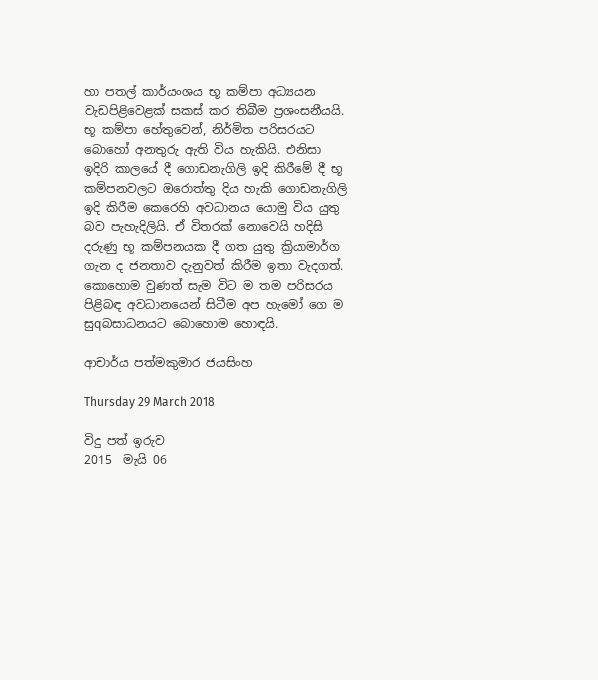හා පතල් කාර්යංශය භූ කම්පා අධ්‍යයන වැඩපිළිවෙළක්‌ සකස්‌ කර තිබීම ප්‍රශංසනීයයි. භූ කම්පා හේතුවෙන්, නිර්මිත පරිසරයට බොහෝ අනතුරු ඇති විය හැකියි. එනිසා ඉදිරි කාලයේ දී ගොඩනැගිලි ඉදි කිරීමේ දී භූ කම්පනවලට ඔරොත්තු දිය හැකි ගොඩනැගිලි ඉදි කිරීම කෙරෙහි අවධානය යොමු විය යුතු බව පැහැදිලියි. ඒ විතරක්‌ නොවෙයි හදිසි දරුණු භූ කම්පනයක දී ගත යුතු ක්‍රියාමාර්ග ගැන ද ජනතාව දැනුවත් කිරීම ඉතා වැදගත්. කොහොම වුණත් සැම විට ම තම පරිසරය පිළිබඳ අවධානයෙන් සිටීම අප හැමෝ ගෙ ම සුqබසාධනයට බොහොම හොඳයි.

ආචාර්ය පත්මකුමාර ජයසිංහ

Thursday 29 March 2018

විදු පත් ඉරුව
2015  මැයි 06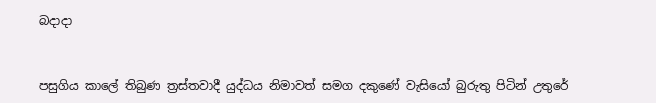බදාදා


පසුගිය කාලේ තිබුණ ත්‍රස්‌තවාදී යුද්ධය නිමාවත් සමග දකුණේ වැසියෝ බුරුතු පිටින් උතුරේ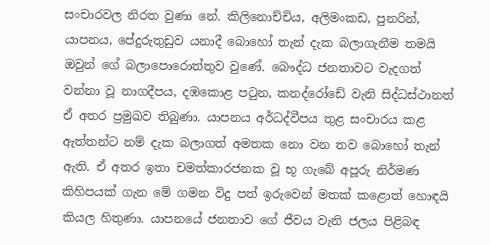සංචාරවල නිරත වුණා නේ. කිලිනොච්චිය, අලිමංකඩ, පුනරින්, යාපනය, පේදුරුතුඩුව යනාදී බොහෝ තැන් දැක බලාගැනීම තමයි ඔවුන් ගේ බලාපොරොත්තුව වුණේ. බෞද්ධ ජනතාවට වැදගත් වන්නා වූ නාගදීපය, දඹකොළ පටුන, කනද්රෝඩේ වැනි සිද්ධස්‌ථානත් ඒ අතර ප්‍රමුඛව තිබුණා. යාපනය අර්ධද්වීපය තුළ සංචාරය කළ ඇත්තන්ට නම් දැක බලාගත් අමතක නො වන තව බොහෝ තැන් ඇති. ඒ අතර ඉතා චමත්කාරජනක වූ භූ ගැබේ අපූරු නිර්මණ කිහිපයක්‌ ගැන මේ ගමන විදු පත් ඉරුවෙන් මතක්‌ කළොත් හොඳයි කියල හිතුණා. යාපනයේ ජනතාව ගේ ජීවය වැනි ජලය පිළිබඳ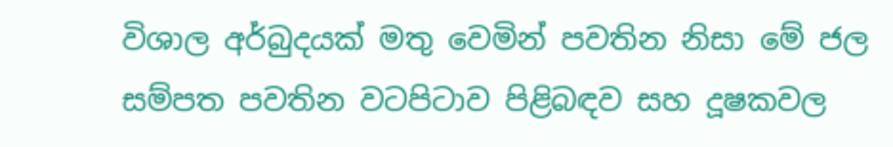විශාල අර්බුදයක්‌ මතු වෙමින් පවතින නිසා මේ ජල සම්පත පවතින වටපිටාව පිළිබඳව සහ දූෂකවල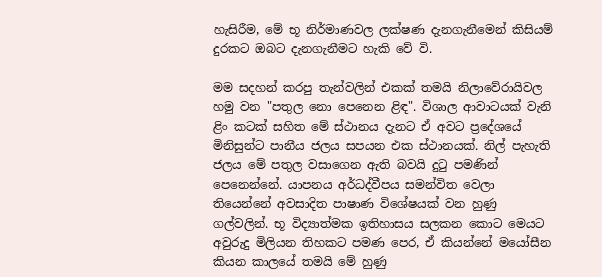හැසිරීම, මේ භූ නිර්මාණවල ලක්‌ෂණ දැනගැනීමෙන් කිසියම් දුරකට ඔබට දැනගැනීමට හැකි වේ වි.

මම සදහන් කරපු තැන්වලින් එකක්‌ තමයි නිලාවේරායිවල හමු වන "පතුල නො පෙනෙන ළිඳ". විශාල ආවාටයක්‌ වැනි ළිං කටක්‌ සහිත මේ ස්‌ථානය දැනට ඒ අවට ප්‍රදේශයේ මිනිසුන්ට පානීය ජලය සපයන එක ස්‌ථානයක්‌. නිල් පැහැති ජලය මේ පතුල වසාගෙන ඇති බවයි දුටු පමණින් පෙනෙන්නේ. යාපනය අර්ධද්වීපය සමන්විත වෙලා තියෙන්නේ අවසාදිත පාෂාණ විශේෂයක්‌ වන හුණු ගල්වලින්. භූ විද්‍යාත්මක ඉතිහාසය සලකන කොට මෙයට අවුරුදු මිලියන තිහකට පමණ පෙර, ඒ කියන්නේ මයෝසීන කියන කාලයේ තමයි මේ හුණු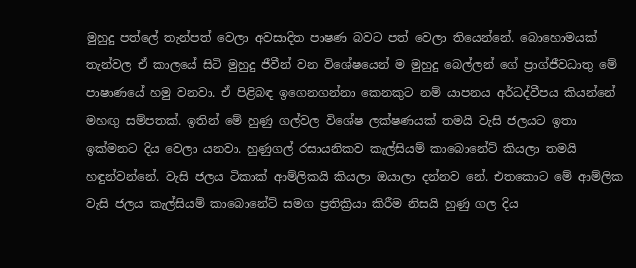මුහුදු පත්ලේ තැන්පත් වෙලා අවසාදිත පාෂණ බවට පත් වෙලා තියෙන්නේ. බොහොමයක්‌ තැන්වල ඒ කාලයේ සිටි මුහුදු ජීවීන් වන විශේෂයෙන් ම මුහුදු බෙල්ලන් ගේ ප්‍රාග්ජීවධාතු මේ පාෂාණයේ හමු වනවා. ඒ පිළිබඳ ඉගෙනගන්නා කෙනකුට නම් යාපනය අර්ධද්වීපය කියන්නේ මහඟු සම්පතක්‌. ඉතින් මේ හුණු ගල්වල විශේෂ ලක්‌ෂණයක්‌ තමයි වැසි ජලයට ඉතා ඉක්‌මනට දිය වෙලා යනවා. හුණුගල් රසායනිකව කැල්සියම් කාබොනේට්‌ කියලා තමයි හඳුන්වන්නේ. වැසි ජලය ටිකාක්‌ ආම්ලිකයි කියලා ඔයාලා දන්නව නේ. එතකොට මේ ආම්ලික වැසි ජලය කැල්සියම් කාබොනේට්‌ සමග ප්‍රතික්‍රියා කිරීම නිසයි හුණු ගල දිය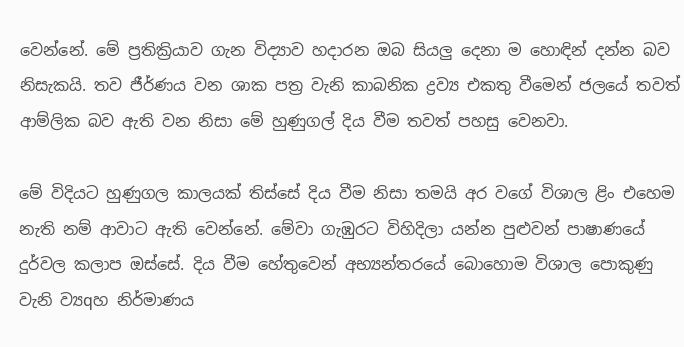වෙන්නේ. මේ ප්‍රතික්‍රියාව ගැන විද්‍යාව හදාරන ඔබ සියලු දෙනා ම හොඳින් දන්න බව නිසැකයි. තව ජීර්ණය වන ශාක පත්‍ර වැනි කාබනික ද්‍රව්‍ය එකතු වීමෙන් ජලයේ තවත් ආම්ලික බව ඇති වන නිසා මේ හුණුගල් දිය වීම තවත් පහසු වෙනවා.

මේ විදියට හුණුගල කාලයක්‌ තිස්‌සේ දිය වීම නිසා තමයි අර වගේ විශාල ළිං එහෙම නැති නම් ආවාට ඇති වෙන්නේ. මේවා ගැඹුරට විහිදිලා යන්න පුළුවන් පාෂාණයේ දුර්වල කලාප ඔස්‌සේ. දිය වීම හේතුවෙන් අභ්‍යන්තරයේ බොහොම විශාල පොකුණු වැනි ව්‍යqහ නිර්මාණය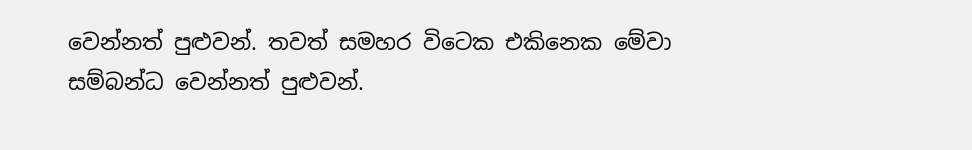වෙන්නත් පුළුවන්. තවත් සමහර විටෙක එකිනෙක මේවා සම්බන්ධ වෙන්නත් පුළුවන්.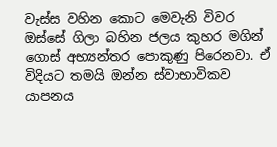වැස්‌ස වහින කොට මෙවැනි විවර ඔස්‌සේ ගිලා බහින ජලය කුහර මගින් ගොස්‌ අභ්‍යන්තර පොකුණු පිරෙනවා. ඒ විදියට තමයි ඔන්න ස්‌වාභාවිකව යාපනය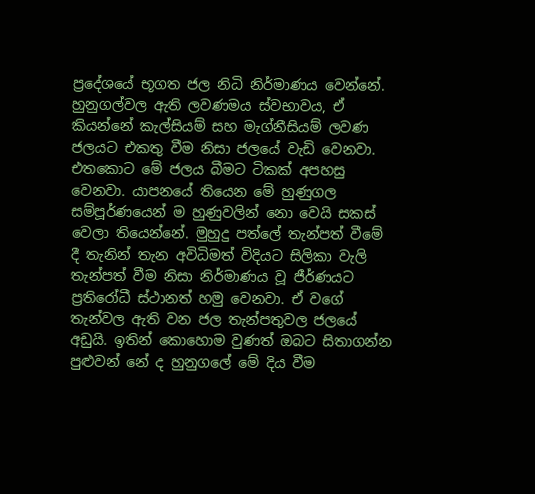ප්‍රදේශයේ භූගත ජල නිධි නිර්මාණය වෙන්නේ. හුනුගල්වල ඇති ලවණමය ස්‌වභාවය, ඒ කියන්නේ කැල්සියම් සහ මැග්නීසියම් ලවණ ජලයට එකතු වීම නිසා ජලයේ වැඩි වෙනවා. එතකොට මේ ජලය බීමට ටිකක්‌ අපහසු වෙනවා. යාපනයේ තියෙන මේ හුණුගල සම්පූර්ණයෙන් ම හුණුවලින් නො වෙයි සකස්‌ වෙලා තියෙන්නේ. මුහුදු පත්ලේ තැන්පත් වීමේ දී තැනින් තැන අවිධිමත් විදියට සිලිකා වැලි තැන්පත් වීම නිසා නිර්මාණය වූ ජීර්ණයට ප්‍රතිරෝධී ස්‌ථානත් හමු වෙනවා. ඒ වගේ තැන්වල ඇති වන ජල තැන්පතුවල ජලයේ අඩුයි. ඉතින් කොහොම වුණත් ඔබට සිතාගන්න පුළුවන් නේ ද හුනුගලේ මේ දිය වීම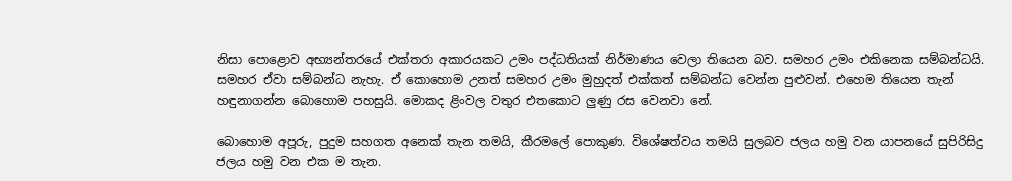නිසා පොළොව අභ්‍යන්තරයේ එක්‌තරා අකාරයකට උමං පද්ධතියක්‌ නිර්මාණය වෙලා තියෙන බව. සමහර උමං එකිනෙක සම්බන්ධයි. සමහර ඒවා සම්බන්ධ නැහැ. ඒ කොහොම උනත් සමහර උමං මුහුදත් එක්‌කත් සම්බන්ධ වෙන්න පුළුවන්. එහෙම තියෙන තැන් හඳුනාගන්න බොහොම පහසුයි. මොකද ළිංවල වතුර එතකොට ලුණු රස වෙනවා නේ.

බොහොම අපූරු, පුදුම සහගත අනෙක්‌ තැන තමයි, කීරමලේ පොකුණ. විශේෂත්වය තමයි සුලබව ජලය හමු වන යාපනයේ සුපිරිසිදු ජලය හමු වන එක ම තැන.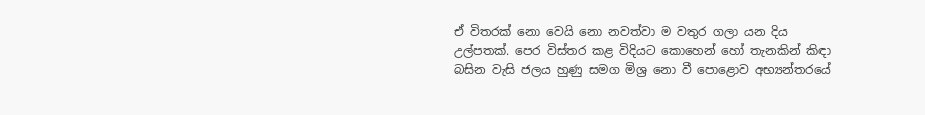ඒ විතරක්‌ නො වෙයි නො නවත්වා ම වතුර ගලා යන දිය උල්පතක්‌. පෙර විස්‌තර කළ විදියට කොහෙන් හෝ තැනකින් කිඳා බසින වැසි ජලය හුණු සමග මිශ්‍ර නො වී පොළොව අභ්‍යන්තරයේ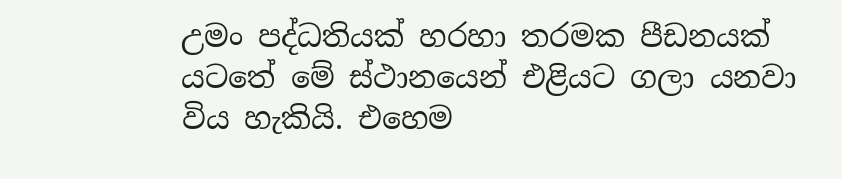උමං පද්ධතියක්‌ හරහා තරමක පීඩනයක්‌ යටතේ මේ ස්‌ථානයෙන් එළියට ගලා යනවා විය හැකියි. එහෙම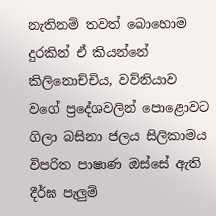නැතිනම් තවත් බොහොම දුරකින් ඒ කියන්නේ කිලිනොච්චිය, වව්නියාව වගේ ප්‍රදේශවලින් පොළොවට ගිලා බසිනා ජලය සිලිකාමය විපරිත පාෂාණ ඔස්‌සේ ඇති දීර්ඝ පැලුම්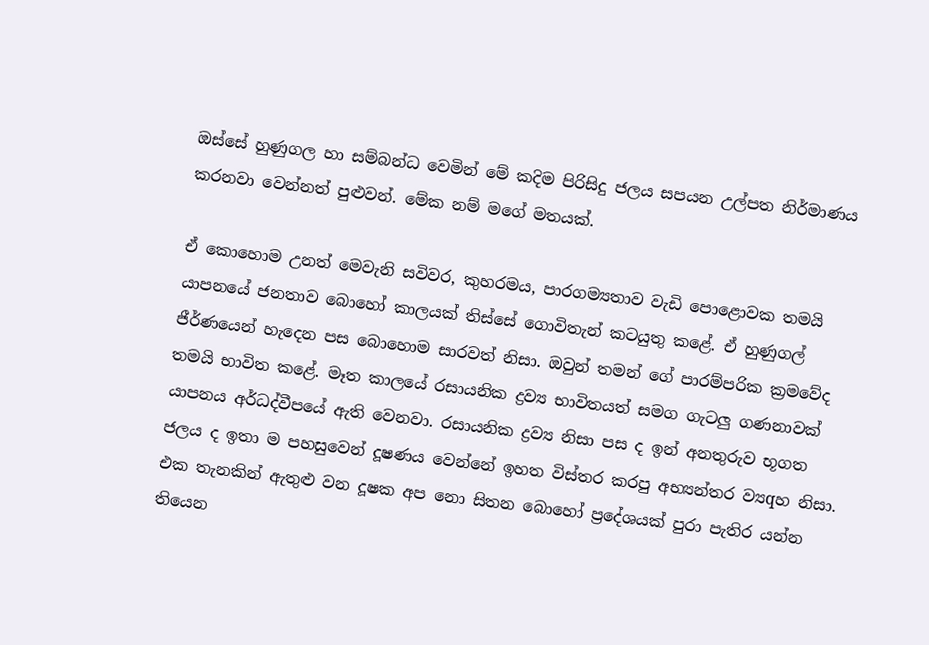ඔස්‌සේ හුණුගල හා සම්බන්ධ වෙමින් මේ කදිම පිරිසිදු ජලය සපයන උල්පත නිර්මාණය කරනවා වෙන්නත් පුළුවන්. මේක නම් මගේ මතයක්‌.

ඒ කොහොම උනත් මෙවැනි සවිවර, කුහරමය, පාරගම්‍යතාව වැඩි පොළොවක තමයි යාපනයේ ජනතාව බොහෝ කාලයක්‌ තිස්‌සේ ගොවිතැන් කටයුතු කළේ. ඒ හුණුගල් ජීර්ණයෙන් හැදෙන පස බොහොම සාරවත් නිසා. ඔවුන් තමන් ගේ පාරම්පරික ක්‍රමවේද තමයි භාවිත කළේ. මෑත කාලයේ රසායනික ද්‍රව්‍ය භාවිතයත් සමග ගැටලු ගණනාවක්‌ යාපනය අර්ධද්වීපයේ ඇති වෙනවා. රසායනික ද්‍රව්‍ය නිසා පස ද ඉන් අනතුරුව භූගත ජලය ද ඉතා ම පහසුවෙන් දූෂණය වෙන්නේ ඉහත විස්‌තර කරපු අභ්‍යන්තර ව්‍යqහ නිසා. එක තැනකින් ඇතුළු වන දූෂක අප නො සිතන බොහෝ ප්‍රදේශයක්‌ පුරා පැතිර යන්න තියෙන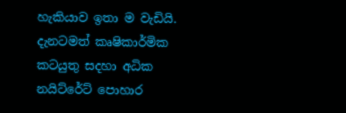හැකියාව ඉතා ම වැඩියි. දැනටමත් කෘෂිකාර්මික කටයුතු සදහා අධික නයිට්‌රේට්‌ පොහාර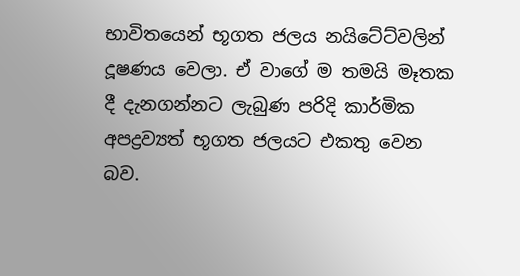භාවිතයෙන් භූගත ජලය නයිටේට්‌වලින් දූෂණය වෙලා. ඒ වාගේ ම තමයි මෑතක දී දැනගන්නට ලැබුණ පරිදි කාර්මික අපද්‍රව්‍යත් භූගත ජලයට එකතු වෙන බව.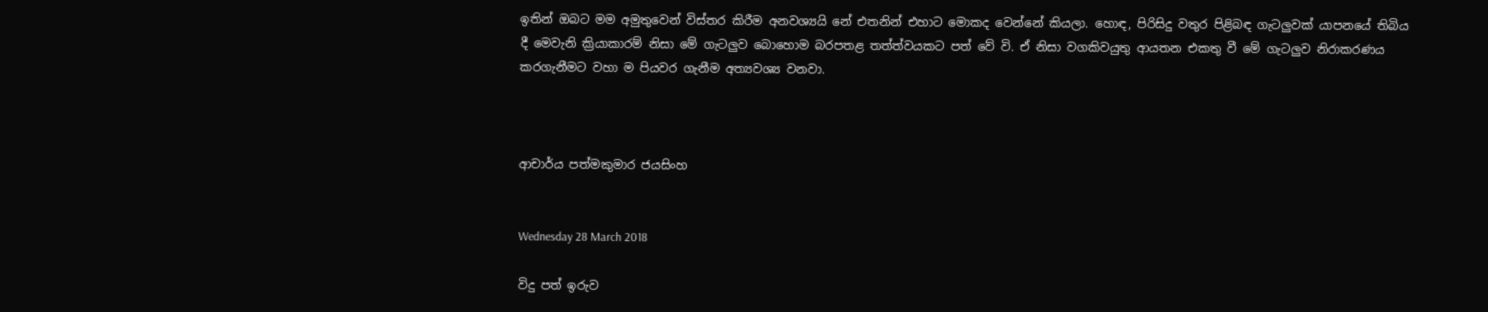ඉතින් ඔබට මම අමුතුවෙන් විස්‌තර කිරීම අනවශ්‍යයි නේ එතනින් එහාට මොකද වෙන්නේ කියලා. හොඳ, පිරිසිදු වතුර පිළිබඳ ගැටලුවක්‌ යාපනයේ තිබිය දී මෙවැනි ක්‍රියාකාරම් නිසා මේ ගැටලුව බොහොම බරපතළ තත්ත්වයකට පත් වේ වි. ඒ නිසා වගකිවයුතු ආයතන එකතු වී මේ ගැටලුව නිරාකරණය කරගැනීමට වහා ම පියවර ගැනීම අත්‍යවශ්‍ය වනවා.



ආචාර්ය පත්මකුමාර ජයසිංහ


Wednesday 28 March 2018

විදු පත් ඉරුව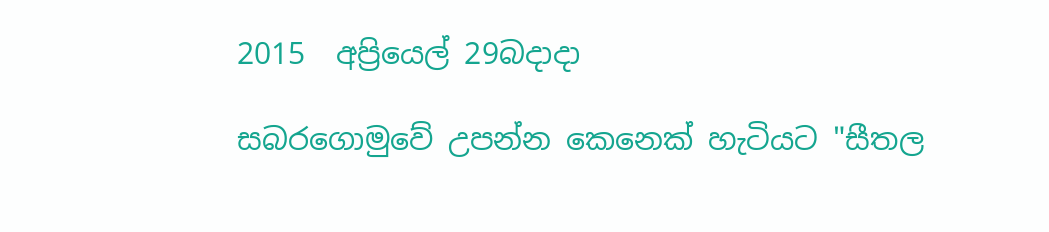2015  අප්‍රියෙල් 29බදාදා

සබරගොමුවේ උපන්න කෙනෙක්‌ හැටියට "සීතල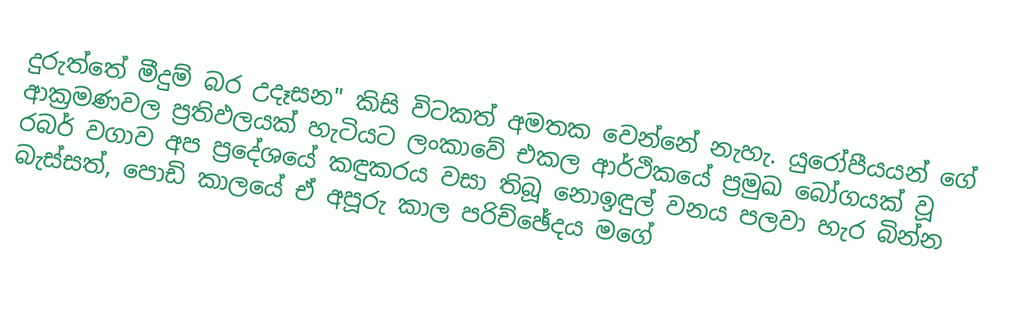දුරුත්තේ මීදුම් බර උදෑසන" කිසි විටකත් අමතක වෙන්නේ නැහැ. යුරෝපීයයන් ගේ ආක්‍රමණවල ප්‍රතිඵලයක්‌ හැටියට ලංකාවේ එකල ආර්ථිකයේ ප්‍රමුඛ බෝගයක්‌ වූ රබර් වගාව අප ප්‍රදේශයේ කඳුකරය වසා තිබූ නොඉඳුල් වනය පලවා හැර බින්න බැස්‌සත්, පොඩි කාලයේ ඒ අපූරු කාල පරිච්ඡේදය මගේ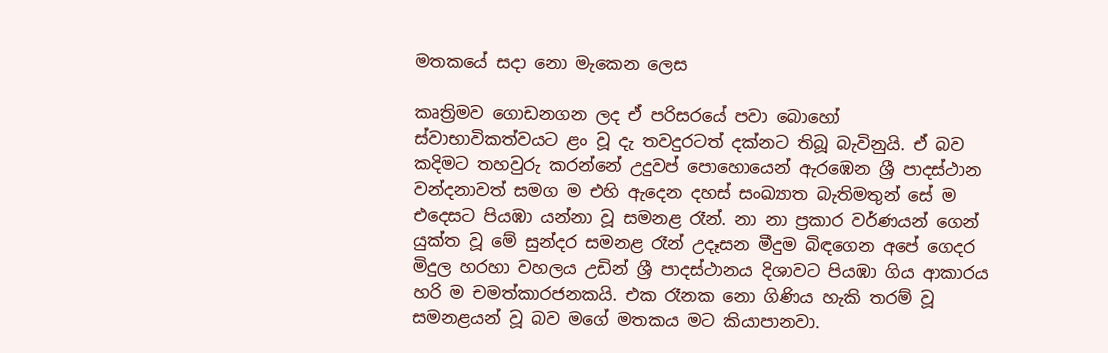මතකයේ සදා නො මැකෙන ලෙස

කෘත්‍රිමව ගොඩනගන ලද ඒ පරිසරයේ පවා බොහෝ ස්‌වාභාවිකත්වයට ළං වූ දැ තවදුරටත් දක්‌නට තිබූ බැවිනුයි. ඒ බව කදිමට තහවුරු කරන්නේ උදුවප් පොහොයෙන් ඇරඹෙන ශ්‍රී පාදස්‌ථාන වන්දනාවත් සමග ම එහි ඇදෙන දහස්‌ සංඛ්‍යාත බැතිමතුන් සේ ම එදෙසට පියඹා යන්නා වූ සමනළ රෑන්. නා නා ප්‍රකාර වර්ණයන් ගෙන් යුක්‌ත වූ මේ සුන්දර සමනළ රෑන් උදෑසන මීදුම බිඳගෙන අපේ ගෙදර මිදුල හරහා වහලය උඩින් ශ්‍රී පාදස්‌ථානය දිශාවට පියඹා ගිය ආකාරය හරි ම චමත්කාරජනකයි. එක රෑනක නො ගිණිය හැකි තරම් වූ සමනළයන් වූ බව මගේ මතකය මට කියාපානවා.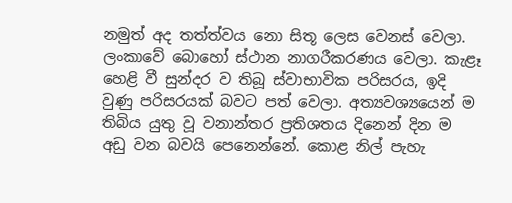නමුත් අද තත්ත්වය නො සිතූ ලෙස වෙනස්‌ වෙලා. ලංකාවේ බොහෝ ස්‌ථාන නාගරීකරණය වෙලා. කැළෑ හෙළි වී සුන්දර ව තිබූ ස්‌වාභාවික පරිසරය, ඉදි වුණු පරිසරයක්‌ බවට පත් වෙලා. අත්‍යවශ්‍යයෙන් ම තිබිය යුතු වූ වනාන්තර ප්‍රතිශතය දිනෙන් දින ම අඩු වන බවයි පෙනෙන්නේ. කොළ නිල් පැහැ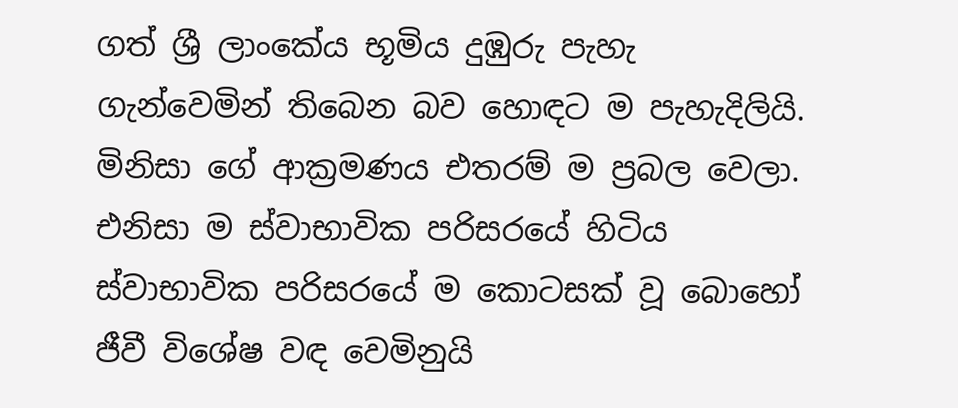ගත් ශ්‍රී ලාංකේය භූමිය දුඹුරු පැහැ ගැන්වෙමින් තිබෙන බව හොඳට ම පැහැදිලියි. මිනිසා ගේ ආක්‍රමණය එතරම් ම ප්‍රබල වෙලා. එනිසා ම ස්‌වාභාවික පරිසරයේ හිටිය ස්‌වාභාවික පරිසරයේ ම කොටසක්‌ වූ බොහෝ ජීවී විශේෂ වඳ වෙමිනුයි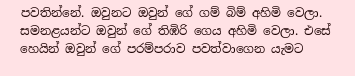පවතින්නේ. ඔවුනට ඔවුන් ගේ ගම් බිම් අහිමි වෙලා. සමනළයන්ට ඔවුන් ගේ තිඹිරි ගෙය අහිමි වෙලා. එසේ හෙයින් ඔවුන් ගේ පරම්පරාව පවත්වාගෙන යැමට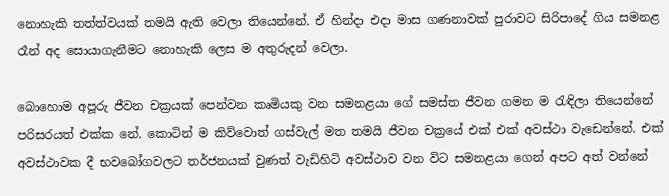නොහැකි තත්ත්වයක්‌ තමයි ඇති වෙලා තියෙන්නේ. ඒ හින්දා එදා මාස ගණනාවක්‌ පුරාවට සිරිපාදේ ගිය සමනළ රෑන් අද සොයාගැනීමට නොහැකි ලෙස ම අතුරුදන් වෙලා.

බොහොම අපූරු ජීවන චක්‍රයක්‌ පෙන්වන කෘමියකු වන සමනළයා ගේ සමස්‌ත ජීවන ගමන ම රැඳිලා තියෙන්නේ පරිසරයත් එක්‌ක නේ. කොටින් ම කිව්වොත් ගස්‌වැල් මත තමයි ජීවන චක්‍රයේ එක්‌ එක්‌ අවස්‌ථා වැඩෙන්නේ. එක්‌ අවස්‌ථාවක දී භවබෝගවලට තර්ජනයක්‌ වුණත් වැඩිහිටි අවස්‌ථාව වන විට සමනළයා ගෙන් අපට අත් වන්නේ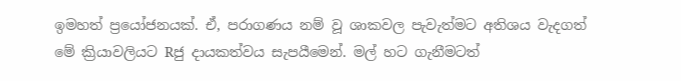ඉමහත් ප්‍රයෝජනයක්‌. ඒ, පරාගණය නම් වූ ශාකවල පැවැත්මට අතිශය වැදගත් මේ ක්‍රියාවලියට Rජු දායකත්වය සැපයීමෙන්. මල් හට ගැනීමටත්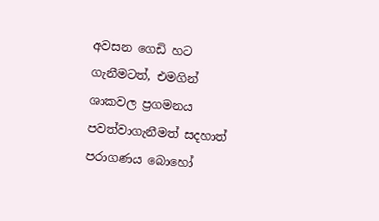අවසන ගෙඩි හට ගැනීමටත්, එමගින් ශාකවල ප්‍රගමනය පවත්වාගැනීමත් සදහාත් පරාගණය බොහෝ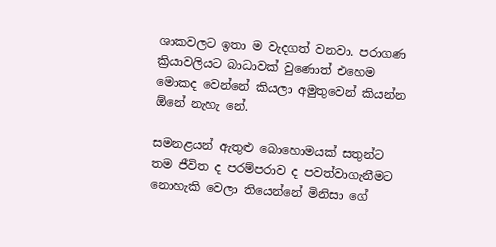ශාකවලට ඉතා ම වැදගත් වනවා. පරාගණ ක්‍රියාවලියට බාධාවක්‌ වුණොත් එහෙම මොකද වෙන්නේ කියලා අමුතුවෙන් කියන්න ඕනේ නැහැ නේ.

සමනළයන් ඇතුළු බොහොමයක්‌ සතුන්ට තම ජීවිත ද පරම්පරාව ද පවත්වාගැනීමට නොහැකි වෙලා තියෙන්නේ මිනිසා ගේ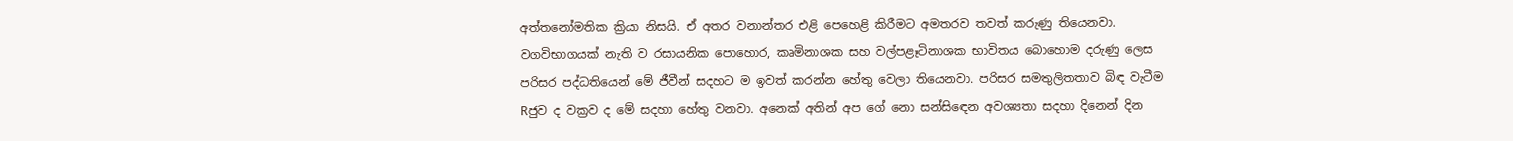අත්තනෝමතික ක්‍රියා නිසයි. ඒ අතර වනාන්තර එළි පෙහෙළි කිරීමට අමතරව තවත් කරුණු තියෙනවා. වගවිභාගයක්‌ නැති ව රසායනික පොහොර, කෘමිනාශක සහ වල්පළෑටිනාශක භාවිතය බොහොම දරුණු ලෙස පරිසර පද්ධතියෙන් මේ ජීවීන් සදහට ම ඉවත් කරන්න හේතු වෙලා තියෙනවා. පරිසර සමතුලිතතාව බිඳ වැටීම Rජුව ද වක්‍රව ද මේ සදහා හේතු වනවා. අනෙක්‌ අතින් අප ගේ නො සන්සිඳෙන අවශ්‍යතා සදහා දිනෙන් දින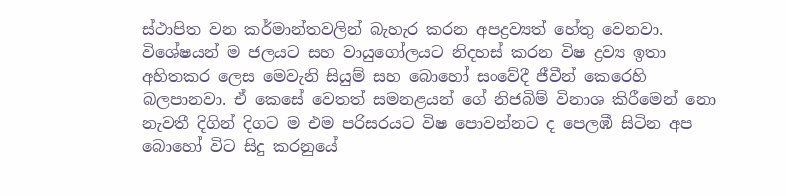ස්‌ථාපිත වන කර්මාන්තවලින් බැහැර කරන අපද්‍රව්‍යත් හේතු වෙනවා. විශේෂයන් ම ජලයට සහ වායුගෝලයට නිදහස්‌ කරන විෂ ද්‍රව්‍ය ඉතා අහිතකර ලෙස මෙවැනි සියුම් සහ බොහෝ සංවේදී ජීවීන් කෙරෙහි බලපානවා. ඒ කෙසේ වෙතත් සමනළයන් ගේ නිජබිම් විනාශ කිරීමෙන් නො නැවතී දිගින් දිගට ම එම පරිසරයට විෂ පොවන්නට ද පෙලඹී සිටින අප බොහෝ විට සිදු කරනුයේ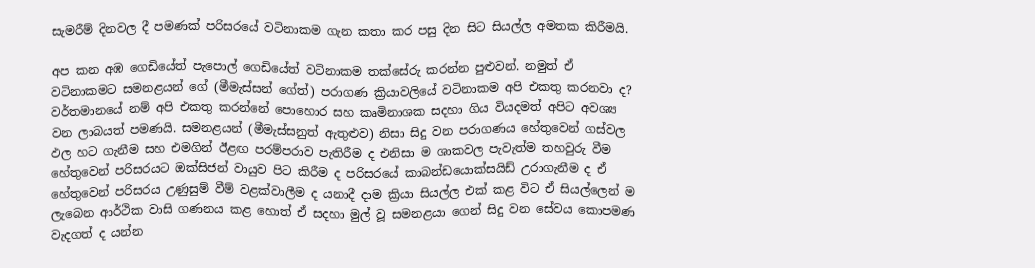සැමරීම් දිනවල දී පමණක්‌ පරිසරයේ වටිනාකම ගැන කතා කර පසු දින සිට සියල්ල අමතක කිරීමයි.

අප කන අඹ ගෙඩියේත් පැපොල් ගෙඩියේත් වටිනාකම තක්‌සේරු කරන්න පුළුවන්. නමුත් ඒ වටිනාකමට සමනළයන් ගේ (මීමැස්‌සන් ගේත්) පරාගණ ක්‍රියාවලියේ වටිනාකම අපි එකතු කරනවා ද? වර්තමානයේ නම් අපි එකතු කරන්නේ පොහොර සහ කෘමිනාශක සදහා ගිය වියදමත් අපිට අවශ්‍ය වන ලාබයත් පමණයි. සමනළයන් (මීමැස්‌සනුත් ඇතුළුව) නිසා සිදු වන පරාගණය හේතුවෙන් ගස්‌වල ඵල හට ගැනීම සහ එමගින් ඊළඟ පරම්පරාව පැතිරීම ද එනිසා ම ශාකවල පැවැත්ම තහවුරු වීම හේතුවෙන් පරිසරයට ඔක්‌සිජන් වායුව පිට කිරීම ද පරිසරයේ කාබන්ඩයොක්‌සයිඩ් උරාගැනීම ද ඒ හේතුවෙන් පරිසරය උණුසුම් වීම් වළක්‌වාලීම ද යනාදී දාම ක්‍රියා සියල්ල එක්‌ කළ විට ඒ සියල්ලෙන් ම ලැබෙන ආර්ථික වාසි ගණනය කළ හොත් ඒ සදහා මුල් වූ සමනළයා ගෙන් සිදු වන සේවය කොපමණ වැදගත් ද යන්න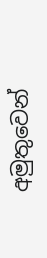අමුතුවෙන්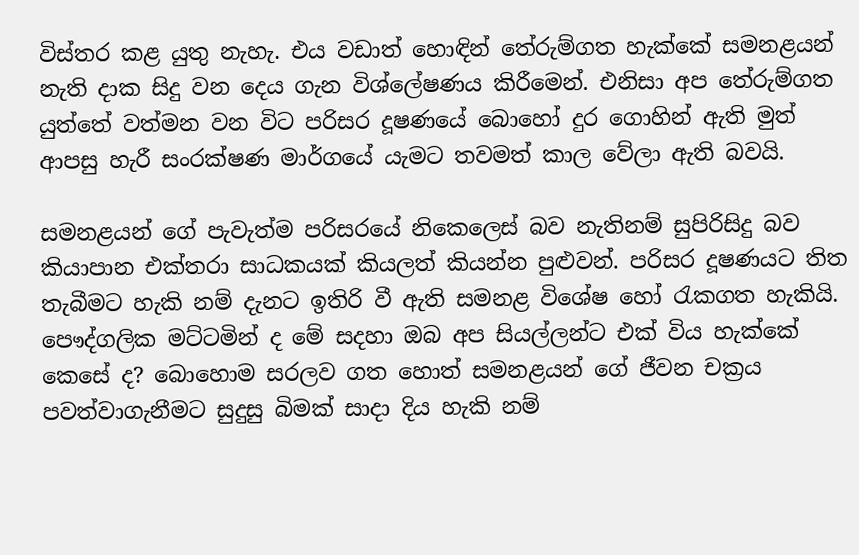විස්‌තර කළ යුතු නැහැ. එය වඩාත් හොඳින් තේරුම්ගත හැක්‌කේ සමනළයන් නැති දාක සිදු වන දෙය ගැන විශ්ලේෂණය කිරීමෙන්. එනිසා අප තේරුම්ගත යුත්තේ වත්මන වන විට පරිසර දූෂණයේ බොහෝ දුර ගොහින් ඇති මුත් ආපසු හැරී සංරක්‌ෂණ මාර්ගයේ යැමට තවමත් කාල වේලා ඇති බවයි.

සමනළයන් ගේ පැවැත්ම පරිසරයේ නිකෙලෙස්‌ බව නැතිනම් සුපිරිසිදු බව කියාපාන එක්‌තරා සාධකයක්‌ කියලත් කියන්න පුළුවන්. පරිසර දූෂණයට තිත තැබීමට හැකි නම් දැනට ඉතිරි වී ඇති සමනළ විශේෂ හෝ රැකගත හැකියි. පෞද්ගලික මට්‌ටමින් ද මේ සදහා ඔබ අප සියල්ලන්ට එක්‌ විය හැක්‌කේ කෙසේ ද? බොහොම සරලව ගත හොත් සමනළයන් ගේ ජීවන චක්‍රය පවත්වාගැනීමට සුදුසු බිමක්‌ සාදා දිය හැකි නම්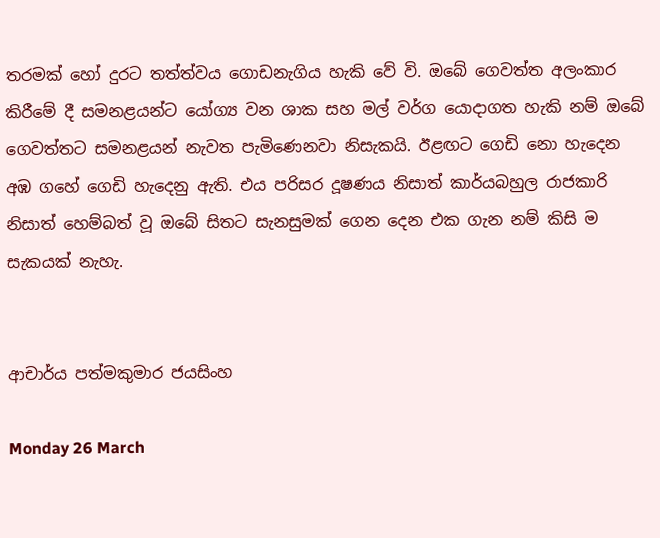තරමක්‌ හෝ දුරට තත්ත්වය ගොඩනැගිය හැකි වේ වි. ඔබේ ගෙවත්ත අලංකාර කිරීමේ දී සමනළයන්ට යෝග්‍ය වන ශාක සහ මල් වර්ග යොදාගත හැකි නම් ඔබේ ගෙවත්තට සමනළයන් නැවත පැමිණෙනවා නිසැකයි. ඊළඟට ගෙඩි නො හැදෙන අඹ ගහේ ගෙඩි හැදෙනු ඇති. එය පරිසර දූෂණය නිසාත් කාර්යබහුල රාජකාරි නිසාත් හෙම්බත් වූ ඔබේ සිතට සැනසුමක්‌ ගෙන දෙන එක ගැන නම් කිසි ම සැකයක්‌ නැහැ.


ආචාර්ය පත්මකුමාර ජයසිංහ

Monday 26 March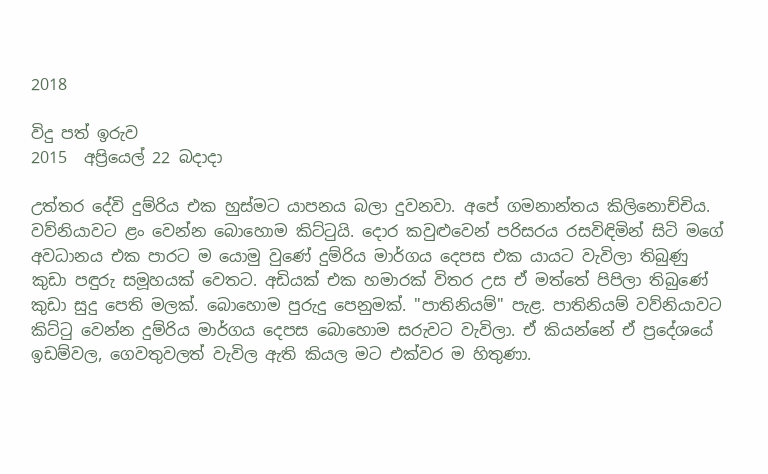2018

විදු පත් ඉරුව
2015  අප්‍රියෙල් 22 බදාදා

උත්තර දේවි දුම්රිය එක හුස්‌මට යාපනය බලා දුවනවා. අපේ ගමනාන්තය කිලිනොච්චිය. වව්නියාවට ළං වෙන්න බොහොම කිට්‌ටුයි. දොර කවුළුවෙන් පරිසරය රසවිඳිමින් සිටි මගේ අවධානය එක පාරට ම යොමු වුණේ දුම්රිය මාර්ගය දෙපස එක යායට වැවිලා තිබුණු කුඩා පඳුරු සමූහයක්‌ වෙතට. අඩියක්‌ එක හමාරක්‌ විතර උස ඒ මත්තේ පිපිලා තිබුණේ කුඩා සුදු පෙති මලක්‌. බොහොම පුරුදු පෙනුමක්‌. "පාතිනියම්" පැළ. පාතිනියම් වව්නියාවට කිට්‌ටු වෙන්න දුම්රිය මාර්ගය දෙපස බොහොම සරුවට වැවිලා. ඒ කියන්නේ ඒ ප්‍රදේශයේ ඉඩම්වල, ගෙවතුවලත් වැවිල ඇති කියල මට එක්‌වර ම හිතුණා.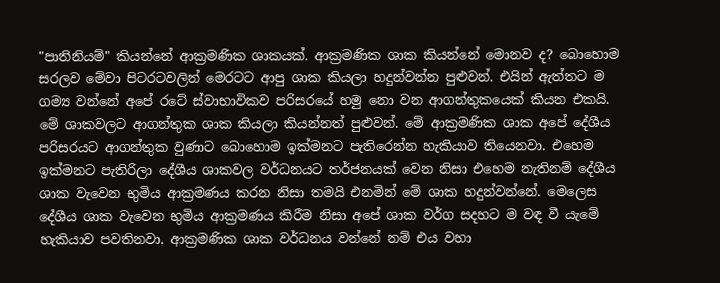"පාතිනියම්" කියන්නේ ආක්‍රමණික ශාකයක්‌. ආක්‍රමණික ශාක කියන්නේ මොනව ද? බොහොම සරලව මේවා පිටරටවලින් මෙරටට ආපු ශාක කියලා හදුන්වන්න පුළුවන්. එයින් ඇත්තට ම ගම්‍ය වන්නේ අපේ රටේ ස්‌වාභාවිකව පරිසරයේ හමු නො වන ආගන්තුකයෙක්‌ කියන එකයි. මේ ශාකවලට ආගන්තුක ශාක කියලා කියන්නත් පුළුවන්. මේ ආක්‍රමණික ශාක අපේ දේශීය පරිසරයට ආගන්තුක වුණාට බොහොම ඉක්‌මනට පැතිරෙන්න හැකියාව තියෙනවා. එහෙම ඉක්‌මනට පැතිරිලා දේශීය ශාකවල වර්ධනයට තර්ජනයක්‌ වෙන නිසා එහෙම නැතිනම් දේශීය ශාක වැවෙන භුමිය ආක්‍රමණය කරන නිසා තමයි එනමින් මේ ශාක හදුන්වන්නේ. මෙලෙස දේශීය ශාක වැවෙන භුමිය ආක්‍රමණය කිරීම නිසා අපේ ශාක වර්ග සදහට ම වඳ වී යැමේ හැකියාව පවතිනවා. ආක්‍රමණික ශාක වර්ධනය වන්නේ නම් එය වහා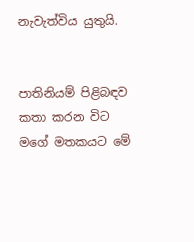නැවැත්විය යුතුයි.


පාතිනියම් පිළිබඳව කතා කරන විට මගේ මතකයට මේ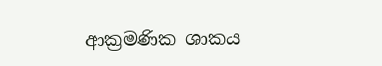ආක්‍රමණික ශාකය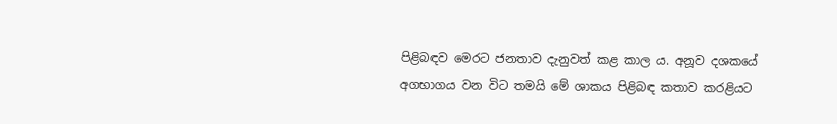පිළිබඳව මෙරට ජනතාව දැනුවත් කළ කාල ය. අනූව දශකයේ අගභාගය වන විට තමයි මේ ශාකය පිළිබඳ කතාව කරළියට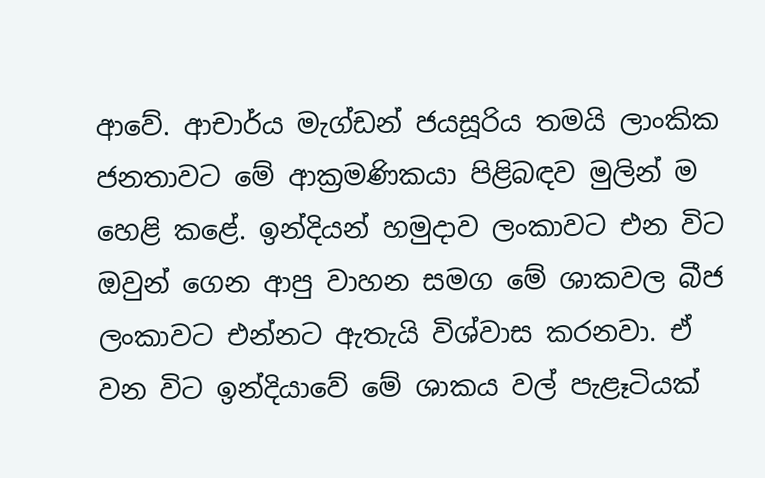ආවේ. ආචාර්ය මැග්ඩන් ජයසූරිය තමයි ලාංකික ජනතාවට මේ ආක්‍රමණිකයා පිළිබඳව මුලින් ම හෙළි කළේ. ඉන්දියන් හමුදාව ලංකාවට එන විට ඔවුන් ගෙන ආපු වාහන සමග මේ ශාකවල බීජ ලංකාවට එන්නට ඇතැයි විශ්වාස කරනවා. ඒ වන විට ඉන්දියාවේ මේ ශාකය වල් පැළෑටියක්‌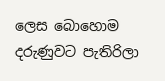ලෙස බොහොම දරුණුවට පැතිරිලා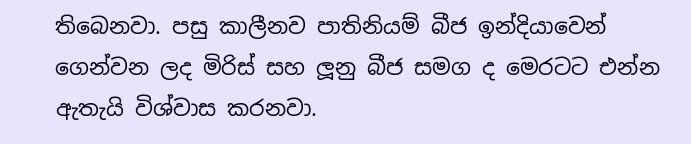තිබෙනවා. පසු කාලීනව පාතිනියම් බීජ ඉන්දියාවෙන් ගෙන්වන ලද මිරිස්‌ සහ ලූනු බීජ සමග ද මෙරටට එන්න ඇතැයි විශ්වාස කරනවා.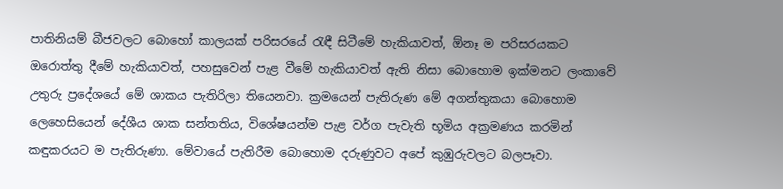පාතිනියම් බීජවලට බොහෝ කාලයක්‌ පරිසරයේ රැඳී සිටීමේ හැකියාවත්, ඕනෑ ම පරිසරයකට ඔරොත්තු දීමේ හැකියාවත්, පහසුවෙන් පැළ වීමේ හැකියාවත් ඇති නිසා බොහොම ඉක්‌මනට ලංකාවේ උතුරු ප්‍රදේශයේ මේ ශාකය පැතිරිලා තියෙනවා. ක්‍රමයෙන් පැතිරුණ මේ අගන්තුකයා බොහොම ලෙහෙසියෙන් දේශීය ශාක සන්තතිය, විශේෂයන්ම පැළ වර්ග පැවැති භූමිය අක්‍රමණය කරමින් කඳුකරයට ම පැතිරුණා. මේවායේ පැතිරීම බොහොම දරුණුවට අපේ කුඹුරුවලට බලපෑවා.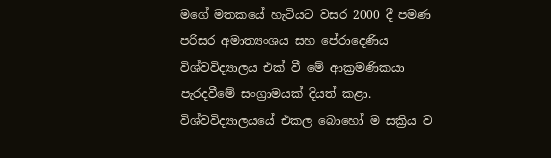මගේ මතකයේ හැටියට වසර 2000 දී පමණ පරිසර අමාත්‍යංශය සහ පේරාදෙණිය විශ්වවිද්‍යාලය එක්‌ වී මේ ආක්‍රමණිකයා පැරදවීමේ සංග්‍රාමයක්‌ දියත් කළා. විශ්වවිද්‍යාලයයේ එකල බොහෝ ම සක්‍රිය ව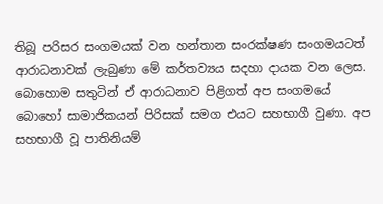තිබූ පරිසර සංගමයක්‌ වන හන්තාන සංරක්‌ෂණ සංගමයටත් ආරාධනාවක්‌ ලැබුණා මේ කර්තව්‍යය සදහා දායක වන ලෙස. බොහොම සතුටින් ඒ ආරාධනාව පිළිගත් අප සංගමයේ බොහෝ සාමාජිකයන් පිරිසක්‌ සමග එයට සහභාගී වුණා. අප සහභාගී වූ පාතිනියම්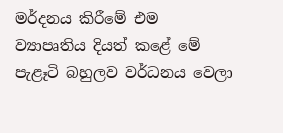මර්දනය කිරීමේ එම ව්‍යාපෘතිය දියත් කළේ මේ පැළෑටි බහුලව වර්ධනය වෙලා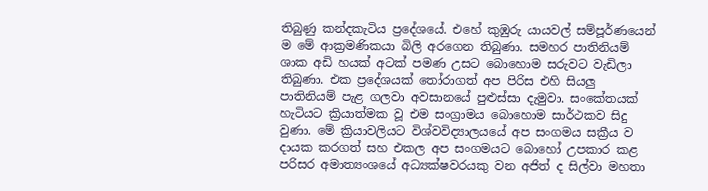තිබුණු කන්දකැටිය ප්‍රදේශයේ. එහේ කුඹුරු යායවල් සම්පූර්ණයෙන් ම මේ ආක්‍රමණිකයා බිලි අරගෙන තිබුණා. සමහර පාතිනියම් ශාක අඩි හයක්‌ අටක්‌ පමණ උසට බොහොම සරුවට වැඩිලා තිබුණා. එක ප්‍රදේශයක්‌ තෝරාගත් අප පිරිස එහි සියලු පාතිනියම් පැළ ගලවා අවසානයේ පුළුස්‌සා දැමුවා. සංකේතයක්‌ හැටියට ක්‍රියාත්මක වූ එම සංග්‍රාමය බොහොම සාර්ථකව සිදු වුණා. මේ ක්‍රියාවලියට විශ්වවිද්‍යාලයයේ අප සංගමය සක්‍රීය ව දායක කරගත් සහ එකල අප සංගමයට බොහෝ උපකාර කළ පරිසර අමාත්‍යංශයේ අධ්‍යක්‌ෂවරයකු වන අජිත් ද සිල්වා මහතා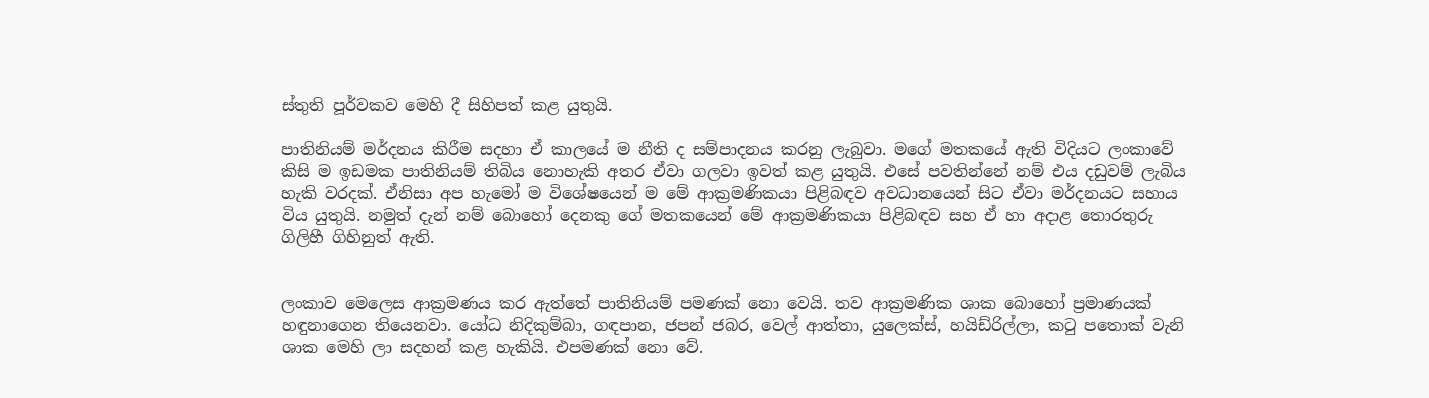ස්‌තුති පූර්වකව මෙහි දී සිහිපත් කළ යුතුයි.

පාතිනියම් මර්දනය කිරීම සදහා ඒ කාලයේ ම නීති ද සම්පාදනය කරනු ලැබුවා. මගේ මතකයේ ඇති විදියට ලංකාවේ කිසි ම ඉඩමක පාතිනියම් තිබිය නොහැකි අතර ඒවා ගලවා ඉවත් කළ යුතුයි. එසේ පවතින්නේ නම් එය දඩුවම් ලැබිය හැකි වරදක්‌. ඒනිසා අප හැමෝ ම විශේෂයෙන් ම මේ ආක්‍රමණිකයා පිළිබඳව අවධානයෙන් සිට ඒවා මර්දනයට සහාය විය යුතුයි. නමුත් දැන් නම් බොහෝ දෙනකු ගේ මතකයෙන් මේ ආක්‍රමණිකයා පිළිබඳව සහ ඒ හා අදාළ තොරතුරු ගිලිහී ගිහිනුත් ඇති.


ලංකාව මෙලෙස ආක්‍රමණය කර ඇත්තේ පාතිනියම් පමණක්‌ නො වෙයි. තව ආක්‍රමණික ශාක බොහෝ ප්‍රමාණයක්‌ හඳුනාගෙන තියෙනවා. යෝධ නිදිකුම්බා, ගඳපාන, ජපන් ජබර, වෙල් ආත්තා, යුලෙක්‌ස්‌, හයිඩ්රිල්ලා, කටු පතොක්‌ වැනි ශාක මෙහි ලා සදහන් කළ හැකියි. එපමණක්‌ නො වේ.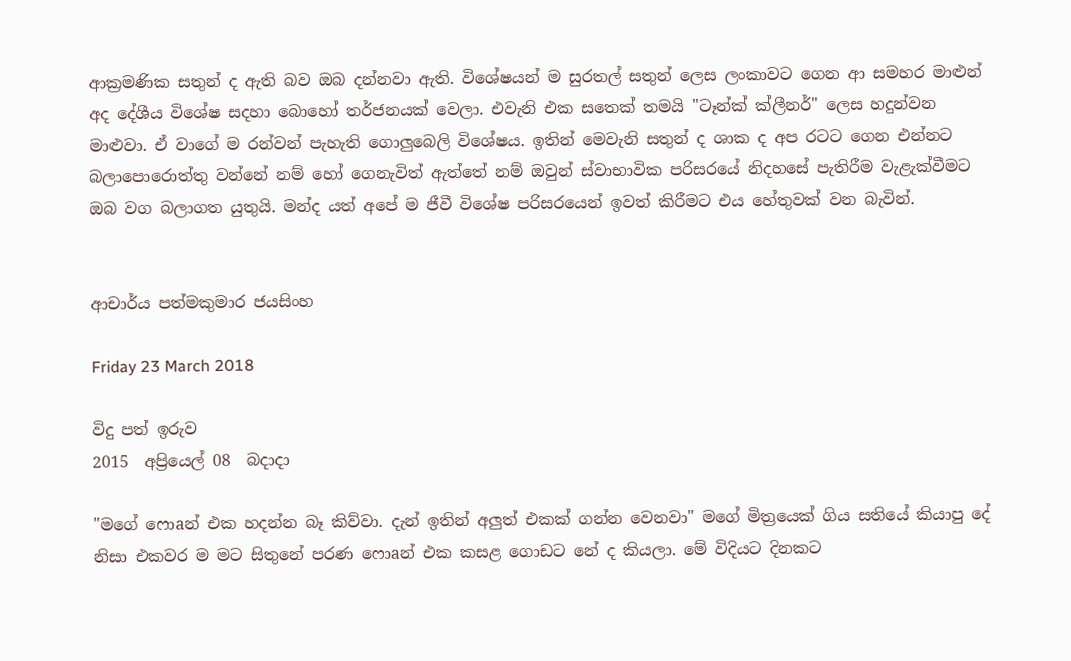ආක්‍රමණික සතුන් ද ඇති බව ඔබ දන්නවා ඇති. විශේෂයන් ම සුරතල් සතුන් ලෙස ලංකාවට ගෙන ආ සමහර මාළුන් අද දේශීය විශේෂ සදහා බොහෝ තර්ජනයක්‌ වෙලා. එවැනි එක සතෙක්‌ තමයි "ටෑන්ක්‌ ක්‌ලීනර්" ලෙස හදුන්වන මාළුවා. ඒ වාගේ ම රන්වන් පැහැති ගොලුබෙලි විශේෂය. ඉතින් මෙවැනි සතුන් ද ශාක ද අප රටට ගෙන එන්නට බලාපොරොත්තු වන්නේ නම් හෝ ගෙනැවිත් ඇත්තේ නම් ඔවුන් ස්‌වාභාවික පරිසරයේ නිදහසේ පැතිරීම වැළැක්‌වීමට ඔබ වග බලාගත යුතුයි. මන්ද යත් අපේ ම ජීවී විශේෂ පරිසරයෙන් ඉවත් කිරීමට එය හේතුවක්‌ වන බැවින්.


ආචාර්ය පත්මකුමාර ජයසිංහ

Friday 23 March 2018

විදු පත් ඉරුව
2015  අප්‍රියෙල් 08  බදාදා

"මගේ ෆොaන් එක හදන්න බෑ කිව්වා. දැන් ඉතින් අලුත් එකක්‌ ගන්න වෙනවා" මගේ මිත්‍රයෙක්‌ ගිය සතියේ කියාපු දේ නිසා එකවර ම මට සිතුනේ පරණ ෆොaන් එක කසළ ගොඩට නේ ද කියලා. මේ විදියට දිනකට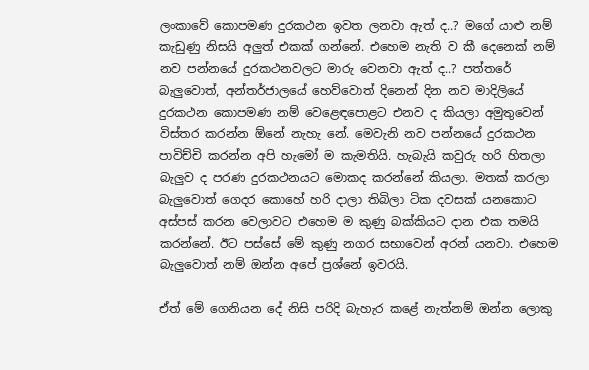ලංකාවේ කොපමණ දුරකථන ඉවත ලනවා ඇත් ද..? මගේ යාළු නම් කැඩුණු නිසයි අලුත් එකක්‌ ගන්නේ. එහෙම නැති ව කී දෙනෙක්‌ නම් නව පන්නයේ දුරකථනවලට මාරු වෙනවා ඇත් ද..? පත්තරේ බැලුවොත්, අන්තර්ජාලයේ හෙව්වොත් දිනෙන් දින නව මාදිලියේ දුරකථන කොපමණ නම් වෙළෙඳපොළට එනව ද කියලා අමුතුවෙන් විස්‌තර කරන්න ඕනේ නැහැ නේ. මෙවැනි නව පන්නයේ දුරකථන පාවිච්චි කරන්න අපි හැමෝ ම කැමතියි. හැබැයි කවුරු හරි හිතලා බැලුව ද පරණ දුරකථනයට මොකද කරන්නේ කියලා. මතක්‌ කරලා බැලුවොත් ගෙදර කොහේ හරි දාලා තිබිලා ටික දවසක්‌ යනකොට අස්‌පස්‌ කරන වෙලාවට එහෙම ම කුණු බක්‌කියට දාන එක තමයි කරන්නේ. ඊට පස්‌සේ මේ කුණු නගර සභාවෙන් අරන් යනවා. එහෙම බැලුවොත් නම් ඔන්න අපේ ප්‍රශ්නේ ඉවරයි.

ඒත් මේ ගෙනියන දේ නිසි පරිදි බැහැර කළේ නැත්නම් ඔන්න ලොකු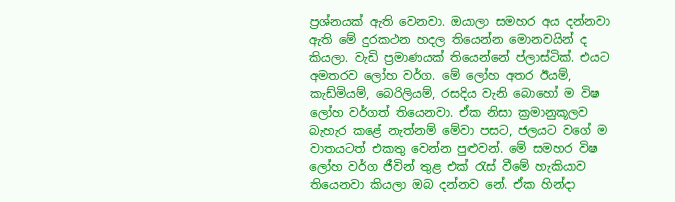ප්‍රශ්නයක්‌ ඇති වෙනවා. ඔයාලා සමහර අය දන්නවා ඇති මේ දුරකථන හදල තියෙන්න මොනවයින් ද කියලා. වැඩි ප්‍රමාණයක්‌ තියෙන්නේ ප්ලාස්‌ටික්‌. එයට අමතරව ලෝහ වර්ග. මේ ලෝහ අතර ඊයම්, කැඩ්මියම්, බෙරිලියම්, රසදිය වැනි බොහෝ ම විෂ ලෝහ වර්ගත් තියෙනවා. ඒක නිසා ක්‍රමානුකූලව බැහැර කළේ නැත්නම් මේවා පසට, ජලයට වගේ ම වාතයටත් එකතු වෙන්න පුළුවන්. මේ සමහර විෂ ලෝහ වර්ග ජීවින් තුළ එක්‌ රැස්‌ වීමේ හැකියාව තියෙනවා කියලා ඔබ දන්නව නේ. ඒක හින්දා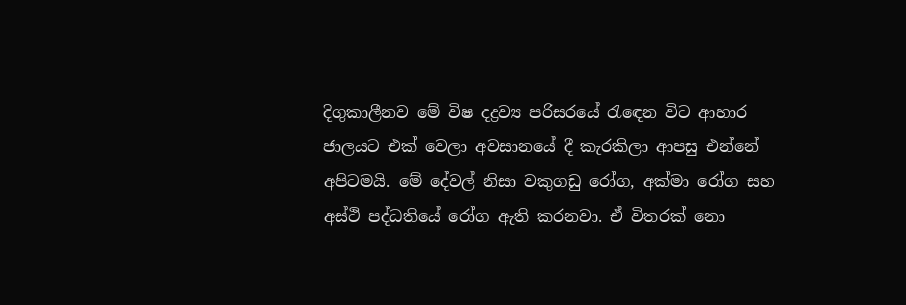දිගුකාලීනව මේ විෂ දද්‍රව්‍ය පරිසරයේ රැඳෙන විට ආහාර ජාලයට එක්‌ වෙලා අවසානයේ දී කැරකිලා ආපසු එන්නේ අපිටමයි. මේ දේවල් නිසා වකුගඩු රෝග, අක්‌මා රෝග සහ අස්‌ථි පද්ධතියේ රෝග ඇති කරනවා. ඒ විතරක්‌ නො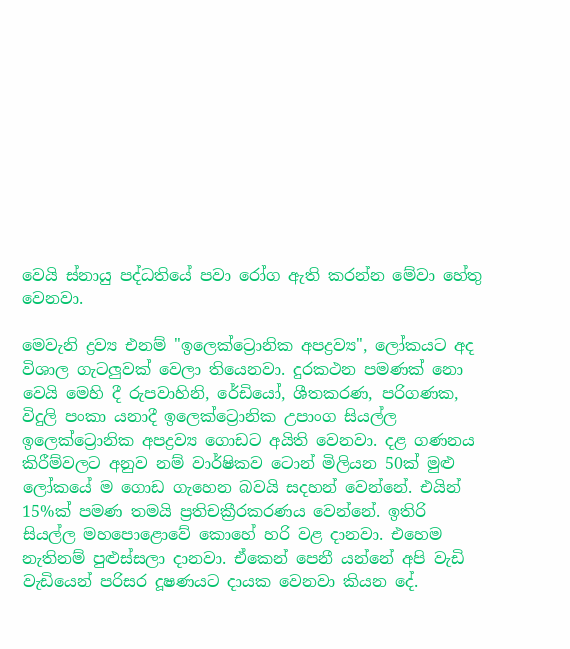වෙයි ස්‌නායු පද්ධතියේ පවා රෝග ඇති කරන්න මේවා හේතු වෙනවා.

මෙවැනි ද්‍රව්‍ය එනම් "ඉලෙක්‌ට්‍රොනික අපද්‍රව්‍ය", ලෝකයට අද විශාල ගැටලුවක්‌ වෙලා තියෙනවා. දුරකථන පමණක්‌ නො වෙයි මෙහි දී රුපවාහිනි, රේඩියෝ, ශීතකරණ, පරිගණක, විදුලි පංකා යනාදී ඉලෙක්‌ට්‍රොනික උපාංග සියල්ල ඉලෙක්‌ට්‍රොනික අපද්‍රව්‍ය ගොඩට අයිති වෙනවා. දළ ගණනය කිරීම්වලට අනුව නම් වාර්ෂිකව ටොන් මිලියන 50ක්‌ මුළු ලෝකයේ ම ගොඩ ගැහෙන බවයි සදහන් වෙන්නේ. එයින් 15%ක්‌ පමණ තමයි ප්‍රතිචක්‍රීරකරණය වෙන්නේ. ඉතිරි සියල්ල මහපොළොවේ කොහේ හරි වළ දානවා. එහෙම නැතිනම් පුළුස්‌සලා දානවා. ඒකෙන් පෙනී යන්නේ අපි වැඩි වැඩියෙන් පරිසර දූෂණයට දායක වෙනවා කියන දේ.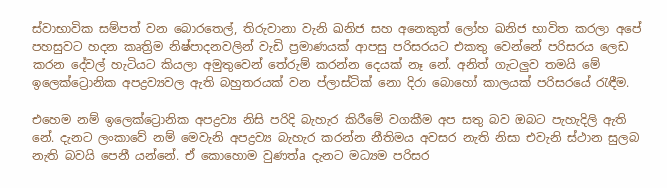ස්‌වාභාවික සම්පත් වන බොරතෙල්, තිරුවානා වැනි ඛනිජ සහ අනෙකුත් ලෝහ ඛනිජ භාවිත කරලා අපේ පහසුවට හදන කෘත්‍රිම නිෂ්පාදනවලින් වැඩි ප්‍රමාණයක්‌ ආපසු පරිසරයට එකතු වෙන්නේ පරිසරය ලෙඩ කරන දේවල් හැටියට කියලා අමුතුවෙන් තේරුම් කරන්න දෙයක්‌ නෑ නේ. අනිත් ගැටලුව තමයි මේ ඉලෙක්‌ට්‍රොනික අපද්‍රව්‍යවල ඇති බහුතරයක්‌ වන ප්ලාස්‌ටික්‌ නො දිරා බොහෝ කාලයක්‌ පරිසරයේ රැඳීම.

එහෙම නම් ඉලෙක්‌ට්‍රොනික අපද්‍රව්‍ය නිසි පරිදි බැහැර කිරීමේ වගකීම අප සතු බව ඔබට පැහැදිලි ඇති නේ. දැනට ලංකාවේ නම් මෙවැනි අපද්‍රව්‍ය බැහැර කරන්න නීතිමය අවසර නැති නිසා එවැනි ස්‌ථාන සුලබ නැති බවයි පෙනී යන්නේ. ඒ කොහොම වුණත්a දැනට මධ්‍යම පරිසර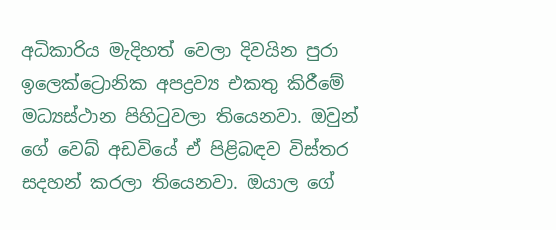අධිකාරිය මැදිහත් වෙලා දිවයින පුරා ඉලෙක්‌ට්‍රොනික අපද්‍රව්‍ය එකතු කිරීමේ මධ්‍යස්‌ථාන පිහිටුවලා තියෙනවා. ඔවුන් ගේ වෙබ් අඩවියේ ඒ පිළිබඳව විස්‌තර සදහන් කරලා තියෙනවා. ඔයාල ගේ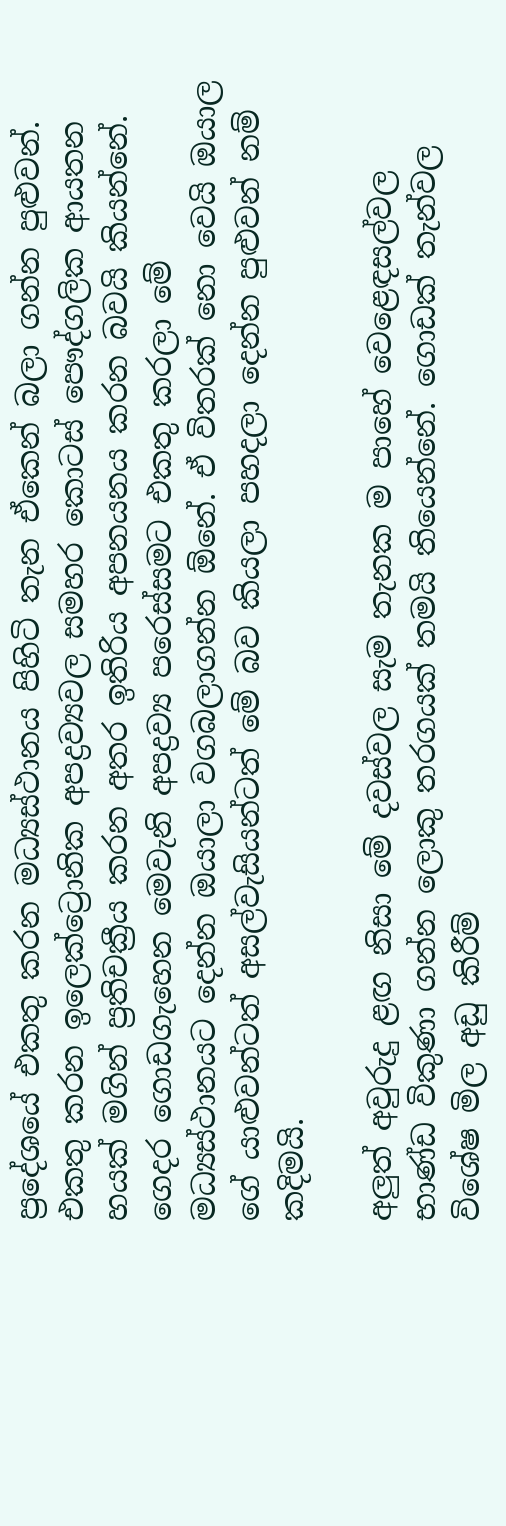ප්‍රදේශයේ එකතු කරන මධ්‍යස්‌ථානය පිහිටි තැන ඒකෙන් බලා ගන්න පුළුවන්. එකතු කරන ඉලෙක්‌ට්‍රොනික අපද්‍රව්‍යවල සමහර කොටස්‌ පෞද්ගලික ආයතන හයක්‌ මගින් ප්‍රතිචක්‍රීය කරන අතර ඉතිරිය අපනයනය කරන බවයි කියන්නේ. ගෙදර ගොඩගැහෙන මෙවැනි අපද්‍රව්‍ය පරෙස්‌සමට එකතු කරලා මේ මධ්‍යස්‌ථානයට දෙන්න ඔයාලා වගබලාගන්න ඕනේ. ඒ විතරක්‌ නො වෙයි ඔයාල ගේ යාළුවන්ටත් අසල්වැසියන්ටත් මේ බව කියලා පහදලා දෙන්න පුළුවන් නම් කදිමයි.

අලුත් අවුරුදු ළඟ නිසා මේ දවස්‌වල සැම තැනක ම පාහේ වෙළෙඳසල්වල භාණ්‌ඩ විකුණා ගන්න ලොකු තරගයක්‌ තමයි තියෙන්නේ. ගොඩක්‌ තැන්වල විශේෂ මිල අඩු කිරීම්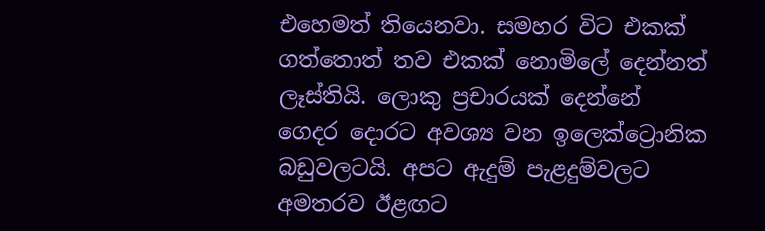එහෙමත් තියෙනවා. සමහර විට එකක්‌ ගත්තොත් තව එකක්‌ නොමිලේ දෙන්නත් ලෑස්‌තියි. ලොකු ප්‍රචාරයක්‌ දෙන්නේ ගෙදර දොරට අවශ්‍ය වන ඉලෙක්‌ට්‍රොනික බඩුවලටයි. අපට ඇදුම් පැළදුම්වලට අමතරව ඊළඟට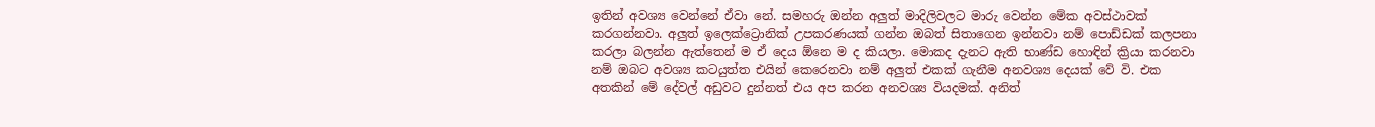ඉතින් අවශ්‍ය වෙන්නේ ඒවා නේ. සමහරු ඔන්න අලුත් මාදිලිවලට මාරු වෙන්න මේක අවස්‌ථාවක්‌ කරගන්නවා. අලුත් ඉලෙක්‌ට්‍රොනික්‌ උපකරණයක්‌ ගන්න ඔබත් සිතාගෙන ඉන්නවා නම් පොඩ්ඩක්‌ කලපනා කරලා බලන්න ඇත්තෙන් ම ඒ දෙය ඕනෙ ම ද කියලා. මොකද දැනට ඇති භාණ්‌ඩ හොඳින් ක්‍රියා කරනවා නම් ඔබට අවශ්‍ය කටයුත්ත එයින් කෙරෙනවා නම් අලුත් එකක්‌ ගැනීම අනවශ්‍ය දෙයක්‌ වේ වි. එක අතකින් මේ දේවල් අඩුවට දුන්නත් එය අප කරන අනවශ්‍ය වියදමක්‌. අනිත්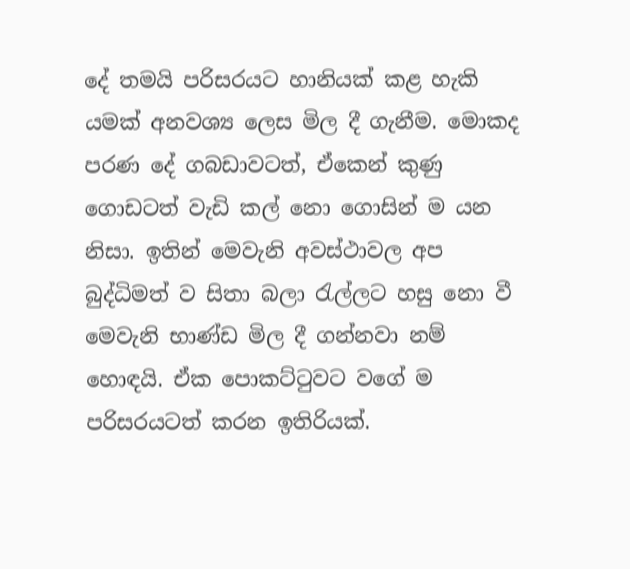දේ තමයි පරිසරයට හානියක්‌ කළ හැකි යමක්‌ අනවශ්‍ය ලෙස මිල දී ගැනීම. මොකද පරණ දේ ගබඩාවටත්, ඒකෙන් කුණු ගොඩටත් වැඩි කල් නො ගොසින් ම යන නිසා. ඉතින් මෙවැනි අවස්‌ථාවල අප බුද්ධිමත් ව සිතා බලා රැල්ලට හසු නො වී මෙවැනි භාණ්‌ඩ මිල දී ගන්නවා නම් හොඳයි. ඒක පොකට්‌ටුවට වගේ ම පරිසරයටත් කරන ඉතිරියක්‌.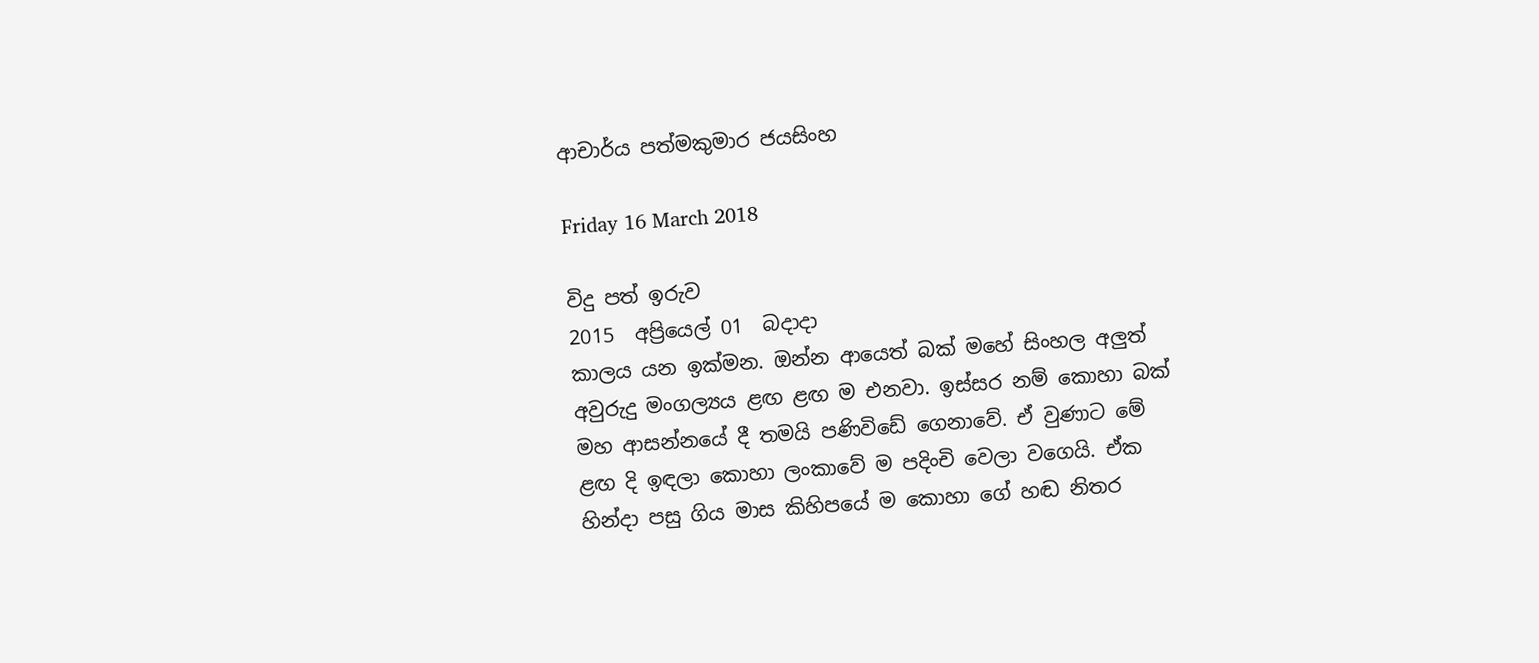ආචාර්ය පත්මකුමාර ජයසිංහ

Friday 16 March 2018

විදු පත් ඉරුව
2015  අප්‍රියෙල් 01  බදාදා
කාලය යන ඉක්‌මන. ඔන්න ආයෙත් බක්‌ මහේ සිංහල අලුත් අවුරුදු මංගල්‍යය ළඟ ළඟ ම එනවා. ඉස්‌සර නම් කොහා බක්‌ මහ ආසන්නයේ දී තමයි පණිවිඩේ ගෙනාවේ. ඒ වුණාට මේ ළඟ දි ඉඳලා කොහා ලංකාවේ ම පදිංචි වෙලා වගෙයි. ඒක හින්දා පසු ගිය මාස කිහිපයේ ම කොහා ගේ හඬ නිතර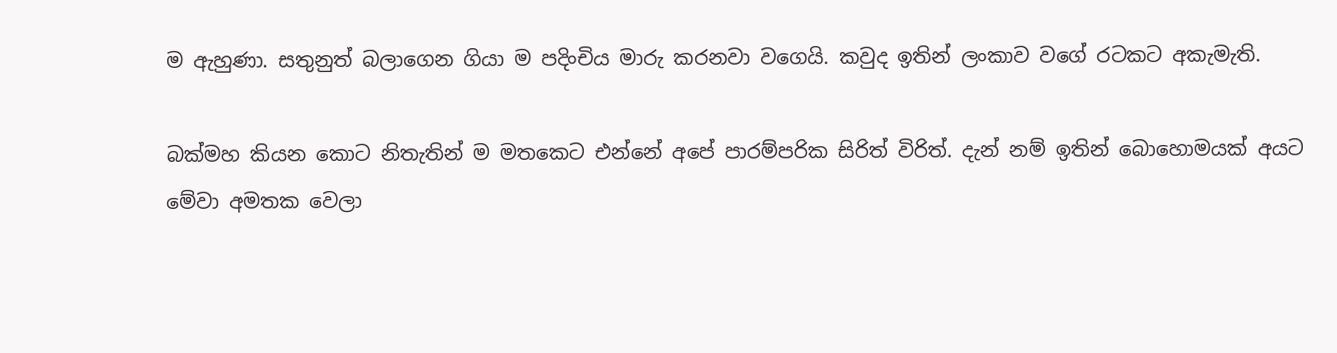ම ඇහුණා. සතුනුත් බලාගෙන ගියා ම පදිංචිය මාරු කරනවා වගෙයි. කවුද ඉතින් ලංකාව වගේ රටකට අකැමැති.

බක්‌මහ කියන කොට නිතැතින් ම මතකෙට එන්නේ අපේ පාරම්පරික සිරිත් විරිත්. දැන් නම් ඉතින් බොහොමයක්‌ අයට මේවා අමතක වෙලා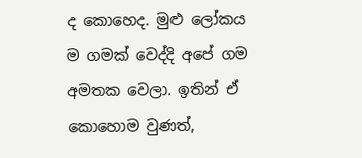ද කොහෙද. මුළු ලෝකය ම ගමක්‌ වෙද්දි අපේ ගම අමතක වෙලා. ඉතින් ඒ කොහොම වුණත්,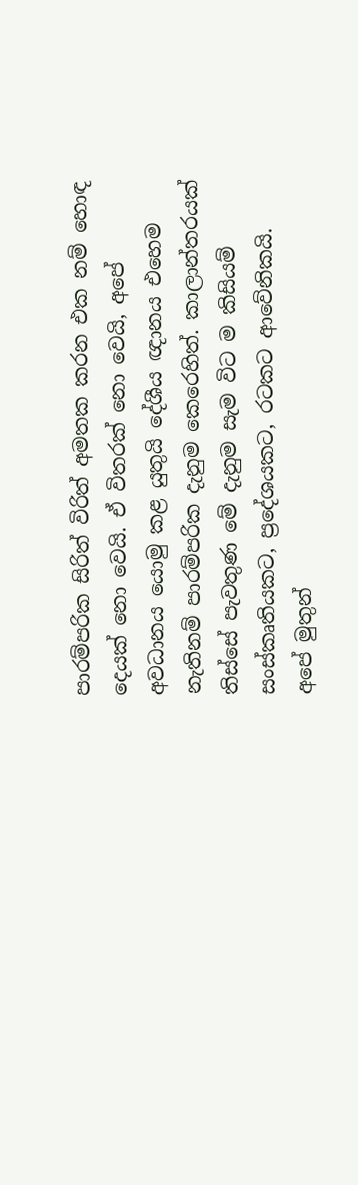පාරම්පරික සිරිත් විරිත් අමතක කරන එක නම් හොඳ දෙයක්‌ නො වෙයි. ඒ විතරක්‌ නො වෙයි, අපේ අවධානය යොමු කළ යුතුයි දේශීය ඥානය එහෙම නැතිනම් පාරම්පරික දැනුම කෙරෙහිත්. කාලාන්තරයක්‌ තිස්‌සේ පැවතුණ මේ දැනුම සැම විට ම කිසියම් සංස්‌කෘතියකට, ප්‍රදේශයකට, රටකට ආවේනිකයි. අපේ මුතුන්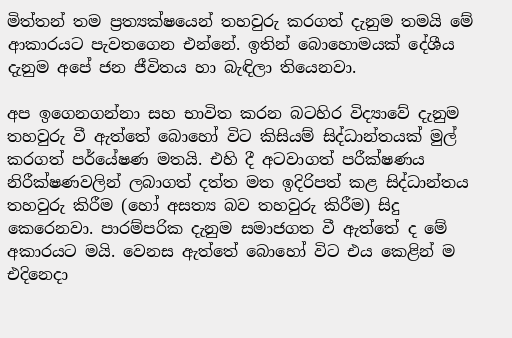මිත්තන් තම ප්‍රත්‍යක්‌ෂයෙන් තහවුරු කරගත් දැනුම තමයි මේ ආකාරයට පැවතගෙන එන්නේ. ඉතින් බොහොමයක්‌ දේශීය දැනුම අපේ ජන ජීවිතය හා බැඳිලා තියෙනවා.

අප ඉගෙනගන්නා සහ භාවිත කරන බටහිර විද්‍යාවේ දැනුම තහවුරු වී ඇත්තේ බොහෝ විට කිසියම් සිද්ධාන්තයක්‌ මුල් කරගත් පර්යේෂණ මතයි. එහි දී අටවාගත් පරීක්‌ෂණය නිරීක්‌ෂණවලින් ලබාගත් දත්ත මත ඉදිරිපත් කළ සිද්ධාන්තය තහවුරු කිරීම (හෝ අසත්‍ය බව තහවුරු කිරීම) සිදු කෙරෙනවා. පාරම්පරික දැනුම සමාජගත වී ඇත්තේ ද මේ අකාරයට මයි. වෙනස ඇත්තේ බොහෝ විට එය කෙළින් ම එදිනෙදා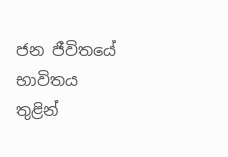ජන ජීවිතයේ භාවිතය තුළින්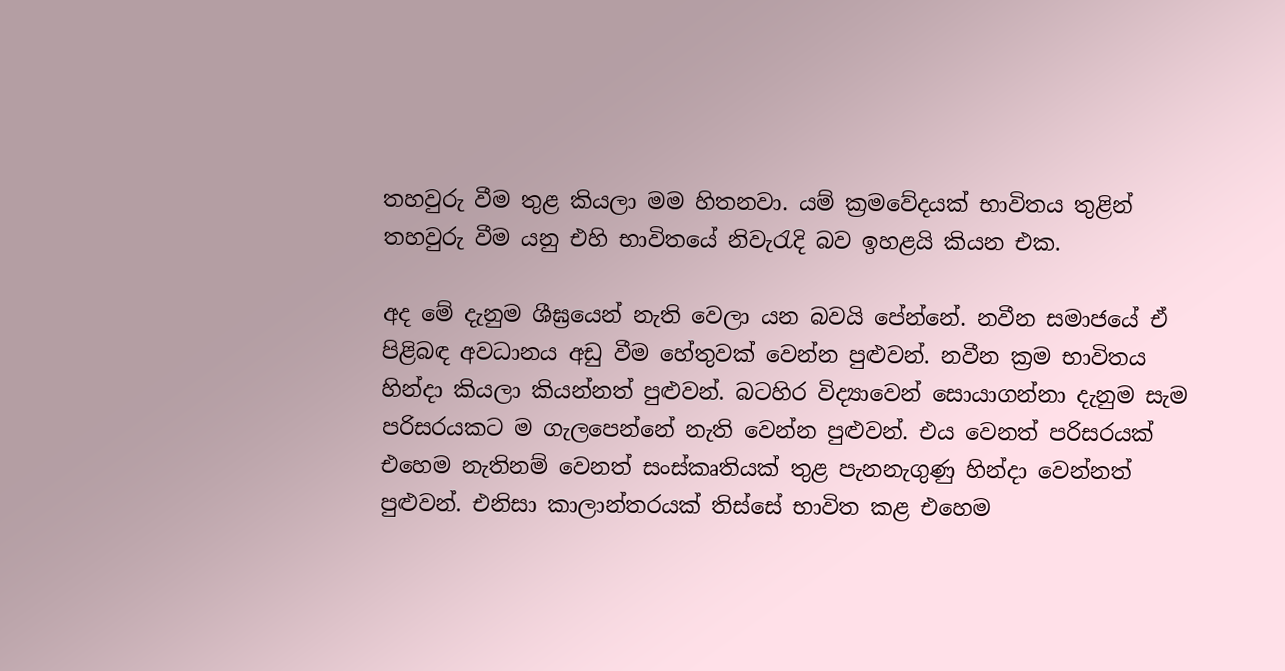තහවුරු වීම තුළ කියලා මම හිතනවා. යම් ක්‍රමවේදයක්‌ භාවිතය තුළින් තහවුරු වීම යනු එහි භාවිතයේ නිවැරැදි බව ඉහළයි කියන එක.

අද මේ දැනුම ශීඝ්‍රයෙන් නැති වෙලා යන බවයි පේන්නේ. නවීන සමාජයේ ඒ පිළිබඳ අවධානය අඩු වීම හේතුවක්‌ වෙන්න පුළුවන්. නවීන ක්‍රම භාවිතය හින්දා කියලා කියන්නත් පුළුවන්. බටහිර විද්‍යාවෙන් සොයාගන්නා දැනුම සැම පරිසරයකට ම ගැලපෙන්නේ නැති වෙන්න පුළුවන්. එය වෙනත් පරිසරයක්‌ එහෙම නැතිනම් වෙනත් සංස්‌කෘතියක්‌ තුළ පැනනැගුණු හින්දා වෙන්නත් පුළුවන්. එනිසා කාලාන්තරයක්‌ තිස්‌සේ භාවිත කළ එහෙම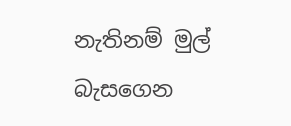නැතිනම් මුල් බැසගෙන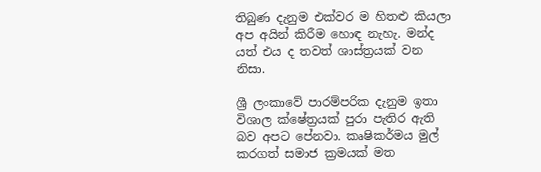තිබුණ දැනුම එක්‌වර ම හිතළු කියලා අප අයින් කිරීම හොඳ නැහැ. මන්ද යත් එය ද තවත් ශාස්‌ත්‍රයක්‌ වන නිසා.

ශ්‍රී ලංකාවේ පාරම්පරික දැනුම ඉතා විශාල ක්‌ෂේත්‍රයක්‌ පුරා පැතිර ඇති බව අපට පේනවා. කෘෂිකර්මය මුල් කරගත් සමාජ ක්‍රමයක්‌ මත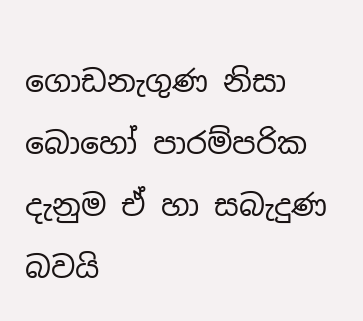ගොඩනැගුණ නිසා බොහෝ පාරම්පරික දැනුම ඒ හා සබැදුණ බවයි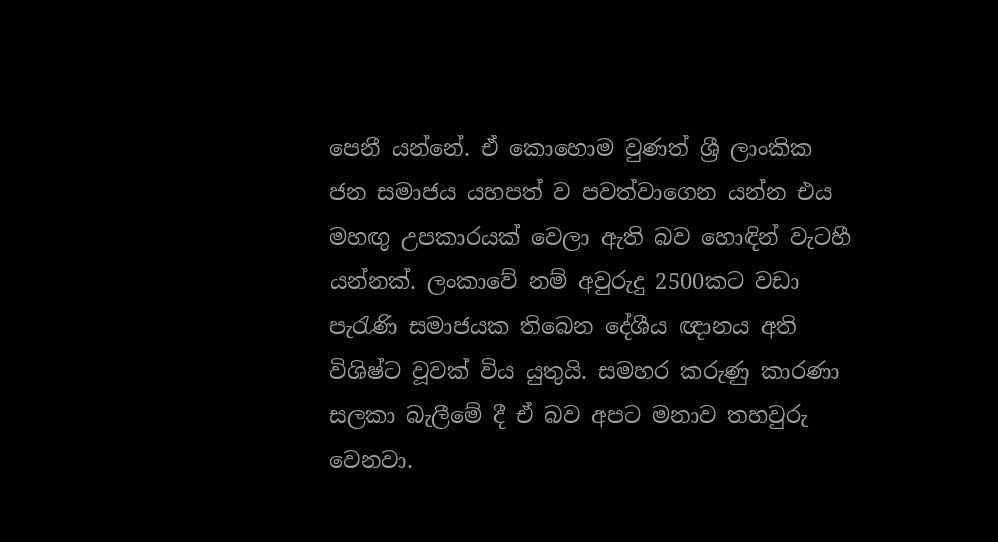පෙනී යන්නේ. ඒ කොහොම වුණත් ශ්‍රී ලාංකික ජන සමාජය යහපත් ව පවත්වාගෙන යන්න එය මහඟු උපකාරයක්‌ වෙලා ඇති බව හොඳින් වැටහී යන්නක්‌. ලංකාවේ නම් අවුරුදු 2500කට වඩා පැරැණි සමාජයක තිබෙන දේශීය ඥානය අති විශිෂ්ට වූවක්‌ විය යුතුයි. සමහර කරුණු කාරණා සලකා බැලීමේ දී ඒ බව අපට මනාව තහවුරු වෙනවා.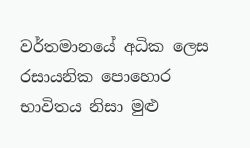වර්තමානයේ අධික ලෙස රසායනික පොහොර භාවිතය නිසා මුළු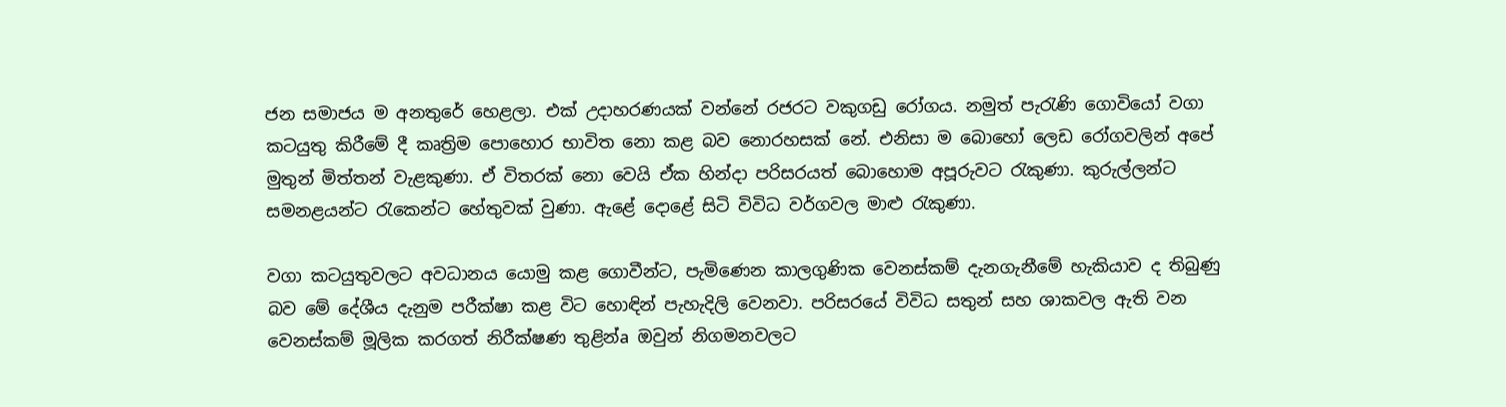ජන සමාජය ම අනතුරේ හෙළලා. එක්‌ උදාහරණයක්‌ වන්නේ රජරට වකුගඩු රෝගය. නමුත් පැරැණි ගොවියෝ වගා කටයුතු කිරීමේ දී කෘත්‍රිම පොහොර භාවිත නො කළ බව නොරහසක්‌ නේ. එනිසා ම බොහෝ ලෙඩ රෝගවලින් අපේ මුතුන් මිත්තන් වැළකුණා. ඒ විතරක්‌ නො වෙයි ඒක හින්දා පරිසරයත් බොහොම අපූරුවට රැකුණා. කුරුල්ලන්ට සමනළයන්ට රැකෙන්ට හේතුවක්‌ වුණා. ඇළේ දොළේ සිටි විවිධ වර්ගවල මාළු රැකුණා.

වගා කටයුතුවලට අවධානය යොමු කළ ගොවීන්ට, පැමිණෙන කාලගුණික වෙනස්‌කම් දැනගැනීමේ හැකියාව ද තිබුණු බව මේ දේශීය දැනුම පරීක්‌ෂා කළ විට හොඳින් පැහැදිලි වෙනවා. පරිසරයේ විවිධ සතුන් සහ ශාකවල ඇති වන වෙනස්‌කම් මූලික කරගත් නිරීක්‌ෂණ තුළින්a ඔවුන් නිගමනවලට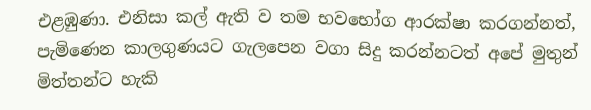එළඹුණා. එනිසා කල් ඇති ව තම භවභෝග ආරක්‌ෂා කරගන්නත්, පැමිණෙන කාලගුණයට ගැලපෙන වගා සිදු කරන්නටත් අපේ මුතුන් මිත්තන්ට හැකි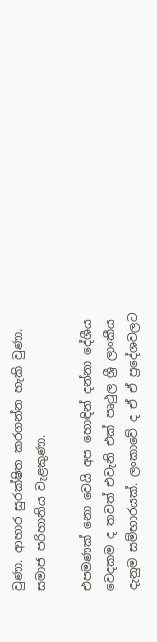වුණා. ආහාර සුරක්‌ෂිත කරගන්න හැකි වුණා. සමාජ පරිහානිය වැළකුණා.

එපමණක්‌ නො වෙයි අප හොඳින් දන්නා දේශීය වෙදකම ද තවත් එවැනි එක්‌ පෘථුල ශ්‍රී ලාංකීය දැනුම සම්භාරයක්‌. ලංකාවේ ද ඒ ඒ ප්‍රදේශවලට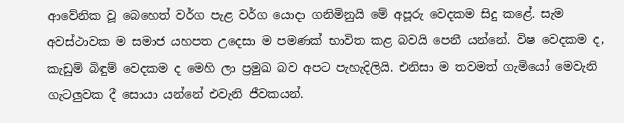ආවේනික වූ බෙහෙත් වර්ග පැළ වර්ග යොදා ගනිමිනුයි මේ අපූරු වෙදකම සිදු කළේ. සැම අවස්‌ථාවක ම සමාජ යහපත උදෙසා ම පමණක්‌ භාවිත කළ බවයි පෙනී යන්නේ. විෂ වෙදකම ද, කැඩුම් බිඳුම් වෙදකම ද මෙහි ලා ප්‍රමුඛ බව අපට පැහැදිලියි. එනිසා ම තවමත් ගැමියෝ මෙවැනි ගැටලුවක දී සොයා යන්නේ එවැනි ජීවකයන්.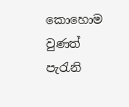කොහොම වුණත් පැරැනි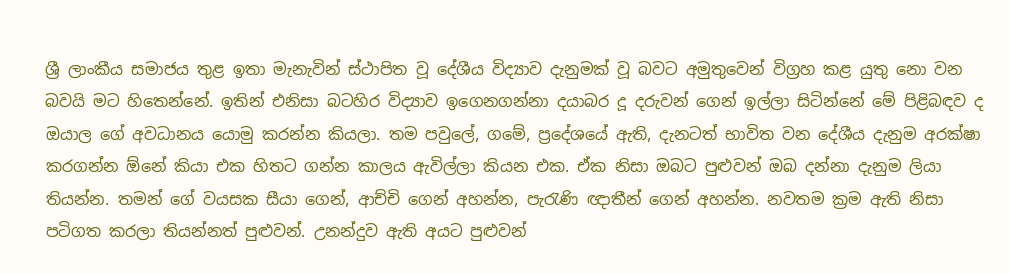ශ්‍රී ලාංකීය සමාජය තුළ ඉතා මැනැවින් ස්‌ථාපිත වූ දේශීය විද්‍යාව දැනුමක්‌ වූ බවට අමුතුවෙන් විග්‍රහ කළ යුතු නො වන බවයි මට හිතෙන්නේ. ඉතින් එනිසා බටහිර විද්‍යාව ඉගෙනගන්නා දයාබර දූ දරුවන් ගෙන් ඉල්ලා සිටින්නේ මේ පිළිබඳව ද ඔයාල ගේ අවධානය යොමු කරන්න කියලා. තම පවුලේ, ගමේ, ප්‍රදේශයේ ඇති, දැනටත් භාවිත වන දේශීය දැනුම අරක්‌ෂා කරගන්න ඕනේ කියා එක හිතට ගන්න කාලය ඇවිල්ලා කියන එක. ඒක නිසා ඔබට පුළුවන් ඔබ දන්නා දැනුම ලියා තියන්න. තමන් ගේ වයසක සීයා ගෙන්, ආච්චි ගෙන් අහන්න, පැරැණි ඥාතීන් ගෙන් අහන්න. නවතම ක්‍රම ඇති නිසා පටිගත කරලා තියන්නත් පුළුවන්. උනන්දුව ඇති අයට පුළුවන්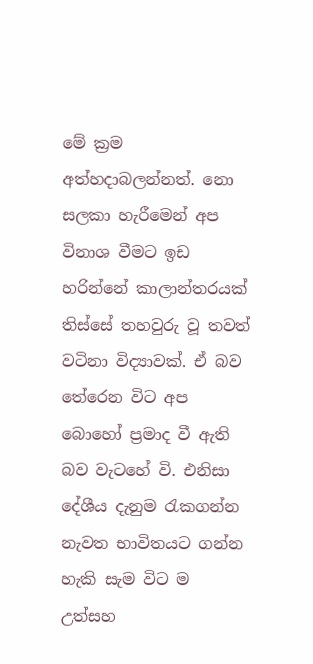මේ ක්‍රම අත්හදාබලන්නත්. නො සලකා හැරීමෙන් අප විනාශ වීමට ඉඩ හරින්නේ කාලාන්තරයක්‌ තිස්‌සේ තහවුරු වූ තවත් වටිනා විද්‍යාවක්‌. ඒ බව තේරෙන විට අප බොහෝ ප්‍රමාද වී ඇති බව වැටහේ වි. එනිසා දේශීය දැනුම රැකගන්න නැවත භාවිතයට ගන්න හැකි සැම විට ම උත්සහ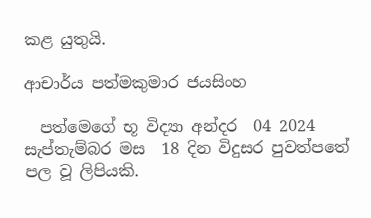කළ යුතුයි.

ආචාර්ය පත්මකුමාර ජයසිංහ

  පත්මෙගේ භූ විද්‍යා අන්දර  04 2024 සැප්තැම්බර මස  18 දින විදුසර පුවත්පතේ පල වූ ලිපියකි.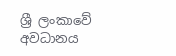ශ්‍රී ලංකාවේ අවධානය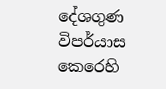දේශගුණ විපර්යාස කෙරෙහි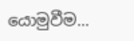යොමුවීම...